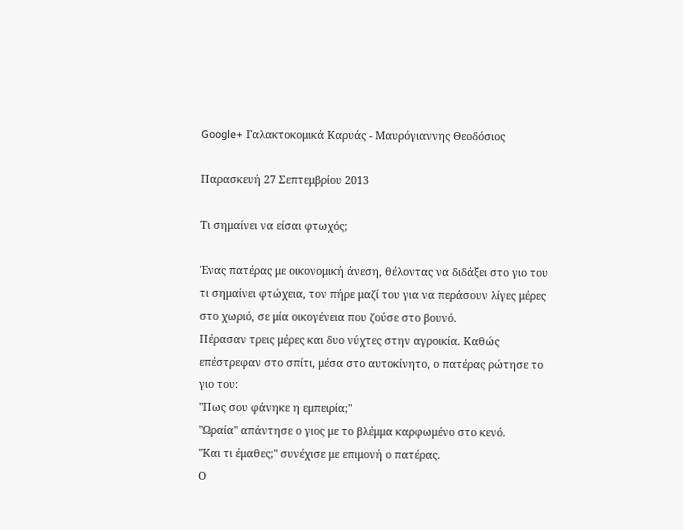Google+ Γαλακτοκομικά Καρυάς - Μαυρόγιαννης Θεοδόσιος

Παρασκευή 27 Σεπτεμβρίου 2013

Τι σημαίνει να είσαι φτωχός;

Ένας πατέρας με οικονομική άνεση, θέλοντας να διδάξει στο γιο του τι σημαίνει φτώχεια, τον πήρε μαζί του για να περάσουν λίγες μέρες στο χωριό, σε μία οικογένεια που ζούσε στο βουνό.
Πέρασαν τρεις μέρες και δυο νύχτες στην αγροικία. Καθώς επέστρεφαν στο σπίτι, μέσα στο αυτοκίνητο, ο πατέρας ρώτησε το γιο του:
"Πως σου φάνηκε η εμπειρία;"
"Ωραία" απάντησε ο γιος με το βλέμμα καρφωμένο στο κενό.
"Και τι έμαθες;" συνέχισε με επιμονή ο πατέρας.
Ο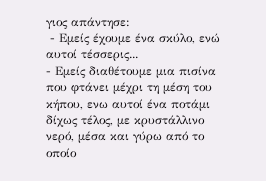γιος απάντησε:
 - Εμείς έχουμε ένα σκύλο, ενώ αυτοί τέσσερις...
- Εμείς διαθέτουμε μια πισίνα που φτάνει μέχρι τη μέση του κήπου, ενω αυτοί ένα ποτάμι δίχως τέλος, με κρυστάλλινο νερό, μέσα και γύρω από το οποίο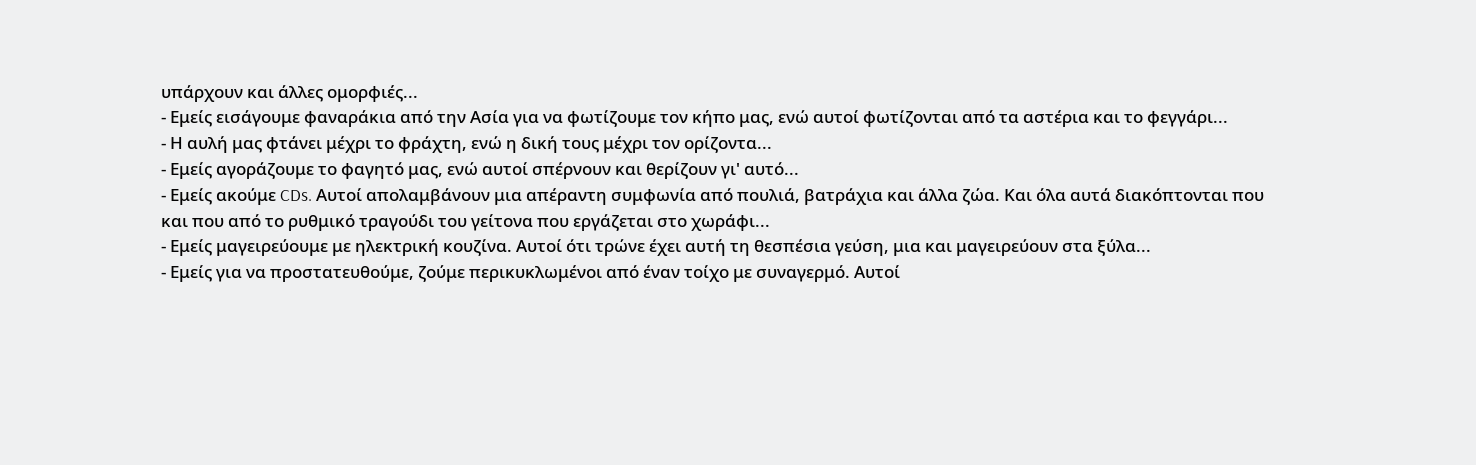υπάρχουν και άλλες ομορφιές...
- Εμείς εισάγουμε φαναράκια από την Ασία για να φωτίζουμε τον κήπο μας, ενώ αυτοί φωτίζονται από τα αστέρια και το φεγγάρι...
- Η αυλή μας φτάνει μέχρι το φράχτη, ενώ η δική τους μέχρι τον ορίζοντα...
- Εμείς αγοράζουμε το φαγητό μας, ενώ αυτοί σπέρνουν και θερίζουν γι' αυτό...
- Εμείς ακούμε CDs. Αυτοί απολαμβάνουν μια απέραντη συμφωνία από πουλιά, βατράχια και άλλα ζώα. Και όλα αυτά διακόπτονται που και που από το ρυθμικό τραγούδι του γείτονα που εργάζεται στο χωράφι...
- Εμείς μαγειρεύουμε με ηλεκτρική κουζίνα. Αυτοί ότι τρώνε έχει αυτή τη θεσπέσια γεύση, μια και μαγειρεύουν στα ξύλα...
- Εμείς για να προστατευθούμε, ζούμε περικυκλωμένοι από έναν τοίχο με συναγερμό. Αυτοί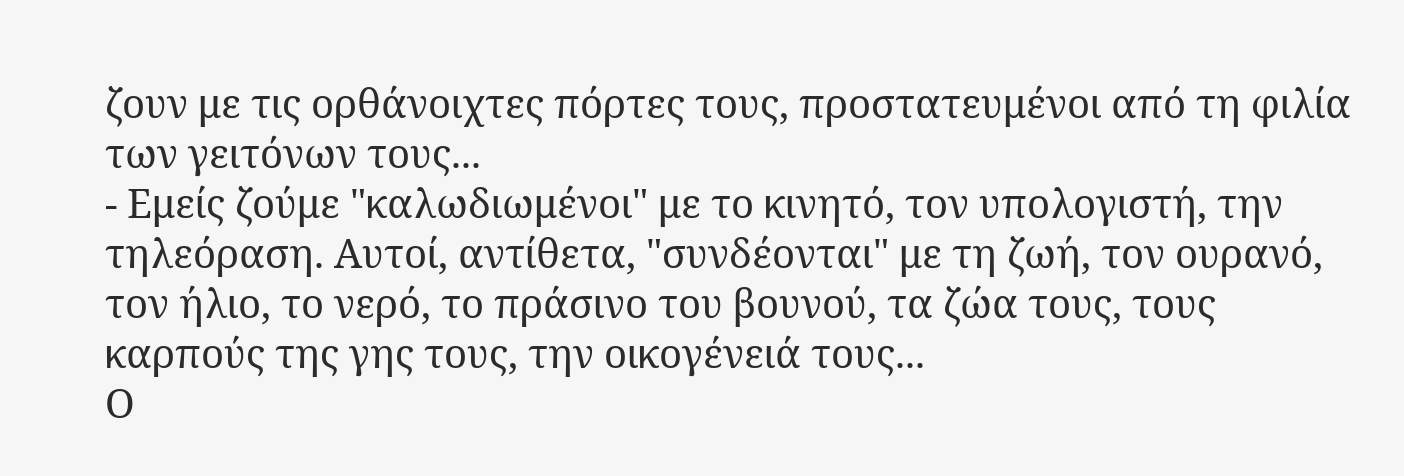ζουν με τις ορθάνοιχτες πόρτες τους, προστατευμένοι από τη φιλία των γειτόνων τους...
- Εμείς ζούμε "καλωδιωμένοι" με το κινητό, τον υπολογιστή, την τηλεόραση. Αυτοί, αντίθετα, "συνδέονται" με τη ζωή, τον ουρανό, τον ήλιο, το νερό, το πράσινο του βουνού, τα ζώα τους, τους καρπούς της γης τους, την οικογένειά τους...
Ο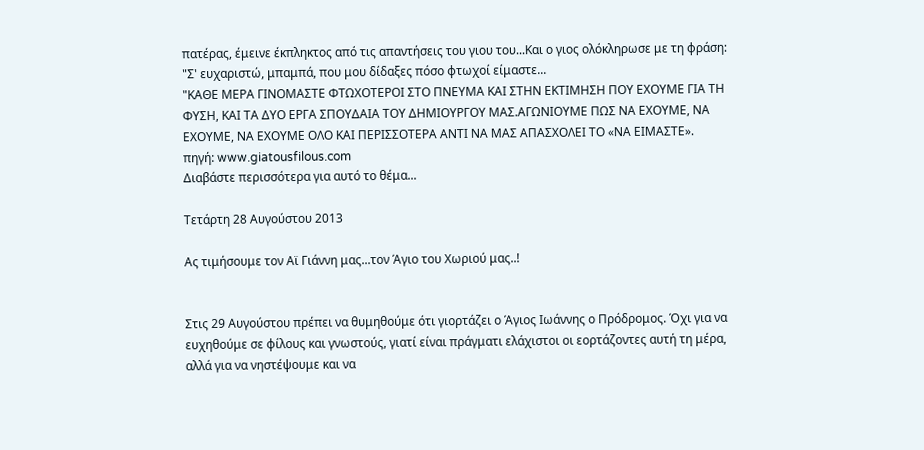πατέρας, έμεινε έκπληκτος από τις απαντήσεις του γιου του...Και ο γιος ολόκληρωσε με τη φράση:
"Σ' ευχαριστώ, μπαμπά, που μου δίδαξες πόσο φτωχοί είμαστε...
"ΚΑΘΕ ΜΕΡΑ ΓΙΝΟΜΑΣΤΕ ΦΤΩΧΟΤΕΡΟΙ ΣΤΟ ΠΝΕΥΜΑ ΚΑΙ ΣΤΗΝ ΕΚΤΙΜΗΣΗ ΠΟΥ ΕΧΟΥΜΕ ΓΙΑ ΤΗ ΦΥΣΗ, ΚΑΙ ΤΑ ΔΥΟ ΕΡΓΑ ΣΠΟΥΔΑΙΑ ΤΟΥ ΔΗΜΙΟΥΡΓΟΥ ΜΑΣ.ΑΓΩΝΙΟΥΜΕ ΠΩΣ ΝΑ ΕΧΟΥΜΕ, ΝΑ ΕΧΟΥΜΕ, ΝΑ ΕΧΟΥΜΕ ΟΛΟ ΚΑΙ ΠΕΡΙΣΣΟΤΕΡΑ ΑΝΤΙ ΝΑ ΜΑΣ ΑΠΑΣΧΟΛΕΙ ΤΟ «ΝΑ ΕΙΜΑΣΤΕ».
πηγή: www.giatousfilous.com
Διαβάστε περισσότερα για αυτό το θέμα...

Τετάρτη 28 Αυγούστου 2013

Ας τιμήσουμε τον Αϊ Γιάννη μας...τον Άγιο του Χωριού μας..!


Στις 29 Αυγούστου πρέπει να θυμηθούμε ότι γιορτάζει ο Άγιος Ιωάννης ο Πρόδρομος. Όχι για να ευχηθούμε σε φίλους και γνωστούς, γιατί είναι πράγματι ελάχιστοι οι εορτάζοντες αυτή τη μέρα, αλλά για να νηστέψουμε και να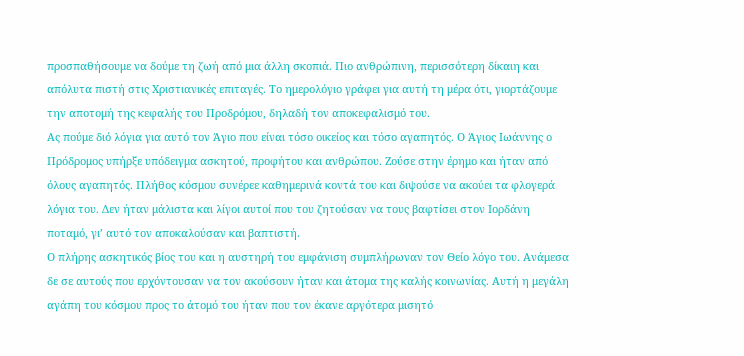προσπαθήσουμε να δούμε τη ζωή από μια άλλη σκοπιά. Πιο ανθρώπινη, περισσότερη δίκαιη και απόλυτα πιστή στις Χριστιανικές επιταγές. Το ημερολόγιο γράφει για αυτή τη μέρα ότι, γιορτάζουμε την αποτομή της κεφαλής του Προδρόμου, δηλαδή τον αποκεφαλισμό του.
Ας πούμε διό λόγια για αυτό τον Άγιο που είναι τόσο οικείος και τόσο αγαπητός. Ο Άγιος Ιωάννης ο Πρόδρομος υπήρξε υπόδειγμα ασκητού, προφήτου και ανθρώπου. Ζούσε στην έρημο και ήταν από όλους αγαπητός. Πλήθος κόσμου συνέρεε καθημερινά κοντά του και διψούσε να ακούει τα φλογερά λόγια του. Δεν ήταν μάλιστα και λίγοι αυτοί που του ζητούσαν να τους βαφτίσει στον Ιορδάνη ποταμό, γι’ αυτό τον αποκαλούσαν και βαπτιστή.
Ο πλήρης ασκητικός βίος του και η αυστηρή του εμφάνιση συμπλήρωναν τον Θείο λόγο του. Ανάμεσα δε σε αυτούς που ερχόντουσαν να τον ακούσουν ήταν και άτομα της καλής κοινωνίας. Αυτή η μεγάλη αγάπη του κόσμου προς το άτομό του ήταν που τον έκανε αργότερα μισητό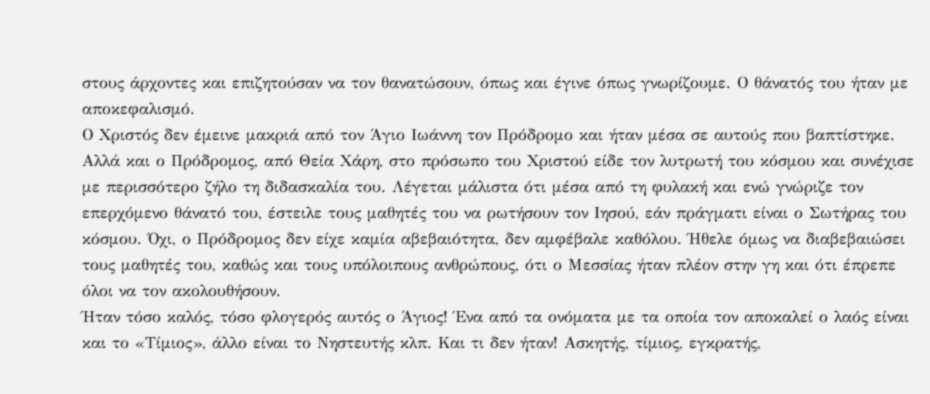στους άρχοντες και επιζητούσαν να τον θανατώσουν, όπως και έγινε όπως γνωρίζουμε. Ο θάνατός του ήταν με αποκεφαλισμό.
Ο Χριστός δεν έμεινε μακριά από τον Άγιο Ιωάννη τον Πρόδρομο και ήταν μέσα σε αυτούς που βαπτίστηκε. Αλλά και ο Πρόδρομος, από Θεία Χάρη, στο πρόσωπο του Χριστού είδε τον λυτρωτή του κόσμου και συνέχισε με περισσότερο ζήλο τη διδασκαλία του. Λέγεται μάλιστα ότι μέσα από τη φυλακή και ενώ γνώριζε τον επερχόμενο θάνατό του, έστειλε τους μαθητές του να ρωτήσουν τον Ιησού, εάν πράγματι είναι ο Σωτήρας του κόσμου. Όχι, ο Πρόδρομος δεν είχε καμία αβεβαιότητα, δεν αμφέβαλε καθόλου. Ήθελε όμως να διαβεβαιώσει τους μαθητές του, καθώς και τους υπόλοιπους ανθρώπους, ότι ο Μεσσίας ήταν πλέον στην γη και ότι έπρεπε όλοι να τον ακολουθήσουν.
Ήταν τόσο καλός, τόσο φλογερός αυτός ο Άγιος! Ένα από τα ονόματα με τα οποία τον αποκαλεί ο λαός είναι και το «Τίμιος», άλλο είναι το Νηστευτής κλπ. Και τι δεν ήταν! Ασκητής, τίμιος, εγκρατής,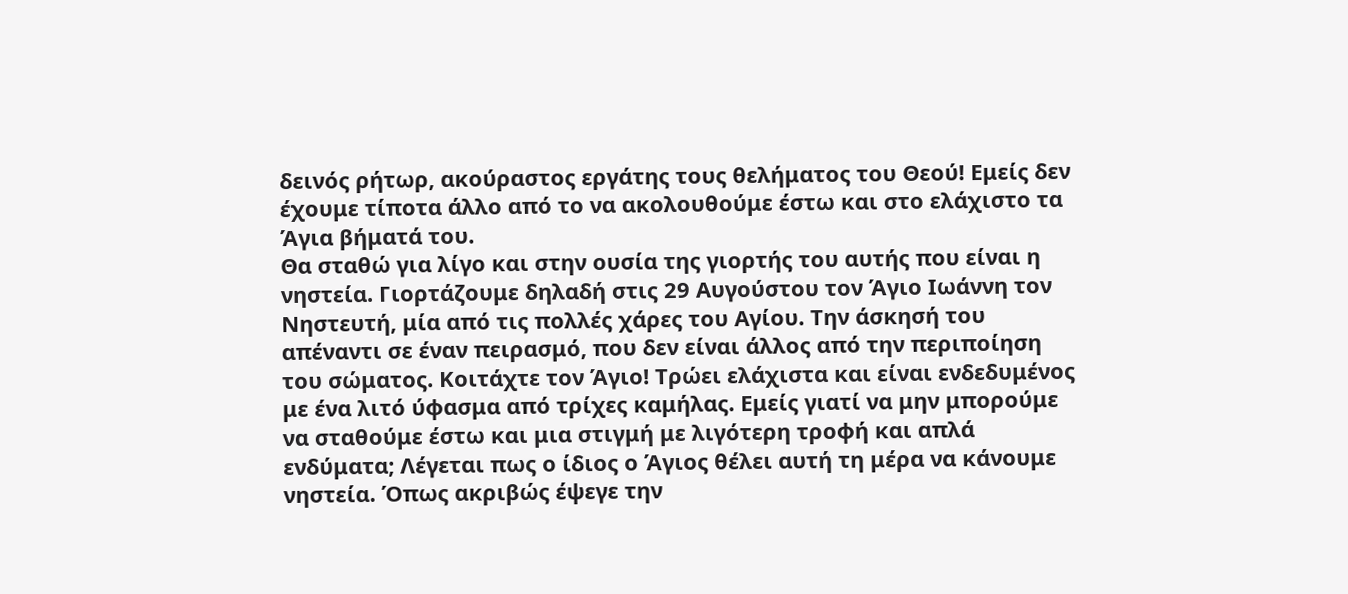δεινός ρήτωρ, ακούραστος εργάτης τους θελήματος του Θεού! Εμείς δεν έχουμε τίποτα άλλο από το να ακολουθούμε έστω και στο ελάχιστο τα Άγια βήματά του.
Θα σταθώ για λίγο και στην ουσία της γιορτής του αυτής που είναι η νηστεία. Γιορτάζουμε δηλαδή στις 29 Αυγούστου τον Άγιο Ιωάννη τον Νηστευτή, μία από τις πολλές χάρες του Αγίου. Την άσκησή του απέναντι σε έναν πειρασμό, που δεν είναι άλλος από την περιποίηση του σώματος. Κοιτάχτε τον Άγιο! Τρώει ελάχιστα και είναι ενδεδυμένος με ένα λιτό ύφασμα από τρίχες καμήλας. Εμείς γιατί να μην μπορούμε να σταθούμε έστω και μια στιγμή με λιγότερη τροφή και απλά ενδύματα; Λέγεται πως ο ίδιος ο Άγιος θέλει αυτή τη μέρα να κάνουμε νηστεία. Όπως ακριβώς έψεγε την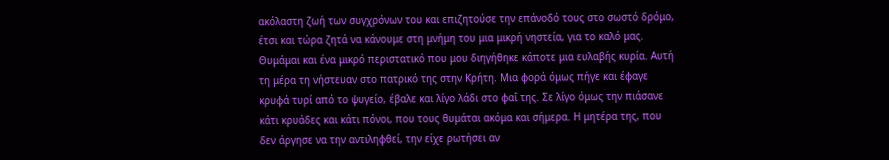ακόλαστη ζωή των συγχρόνων του και επιζητούσε την επάνοδό τους στο σωστό δρόμο, έτσι και τώρα ζητά να κάνουμε στη μνήμη του μια μικρή νηστεία, για το καλό μας.
Θυμάμαι και ένα μικρό περιστατικό που μου διηγήθηκε κάποτε μια ευλαβής κυρία. Αυτή τη μέρα τη νήστευαν στο πατρικό της στην Κρήτη. Μια φορά όμως πήγε και έφαγε κρυφά τυρί από το ψυγείο, έβαλε και λίγο λάδι στο φαΐ της. Σε λίγο όμως την πιάσανε κάτι κρυάδες και κάτι πόνοι, που τους θυμάται ακόμα και σήμερα. Η μητέρα της, που δεν άργησε να την αντιληφθεί, την είχε ρωτήσει αν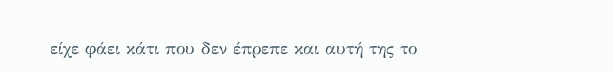είχε φάει κάτι που δεν έπρεπε και αυτή της το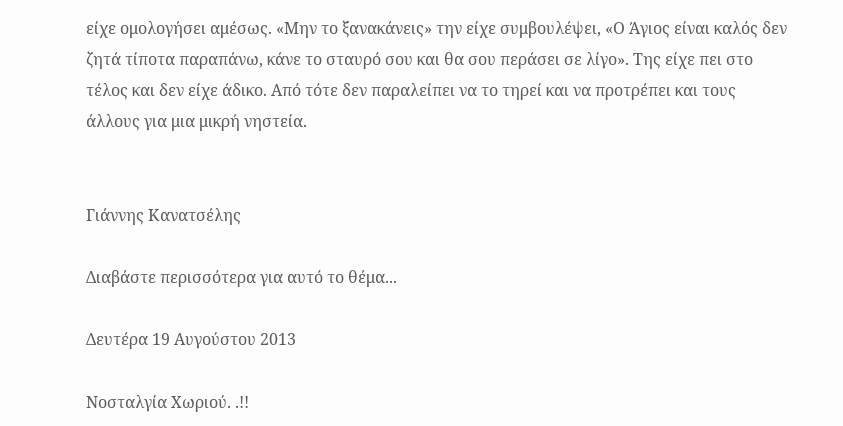είχε ομολογήσει αμέσως. «Μην το ξανακάνεις» την είχε συμβουλέψει, «Ο Άγιος είναι καλός δεν ζητά τίποτα παραπάνω, κάνε το σταυρό σου και θα σου περάσει σε λίγο». Της είχε πει στο τέλος και δεν είχε άδικο. Από τότε δεν παραλείπει να το τηρεί και να προτρέπει και τους άλλους για μια μικρή νηστεία.


Γιάννης Κανατσέλης

Διαβάστε περισσότερα για αυτό το θέμα...

Δευτέρα 19 Αυγούστου 2013

Νοσταλγία Χωριού. .!!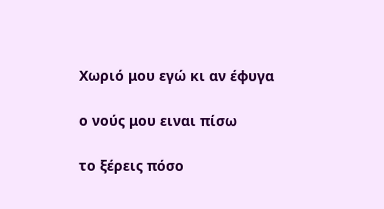Χωριό μου εγώ κι αν έφυγα

ο νούς μου ειναι πίσω

το ξέρεις πόσο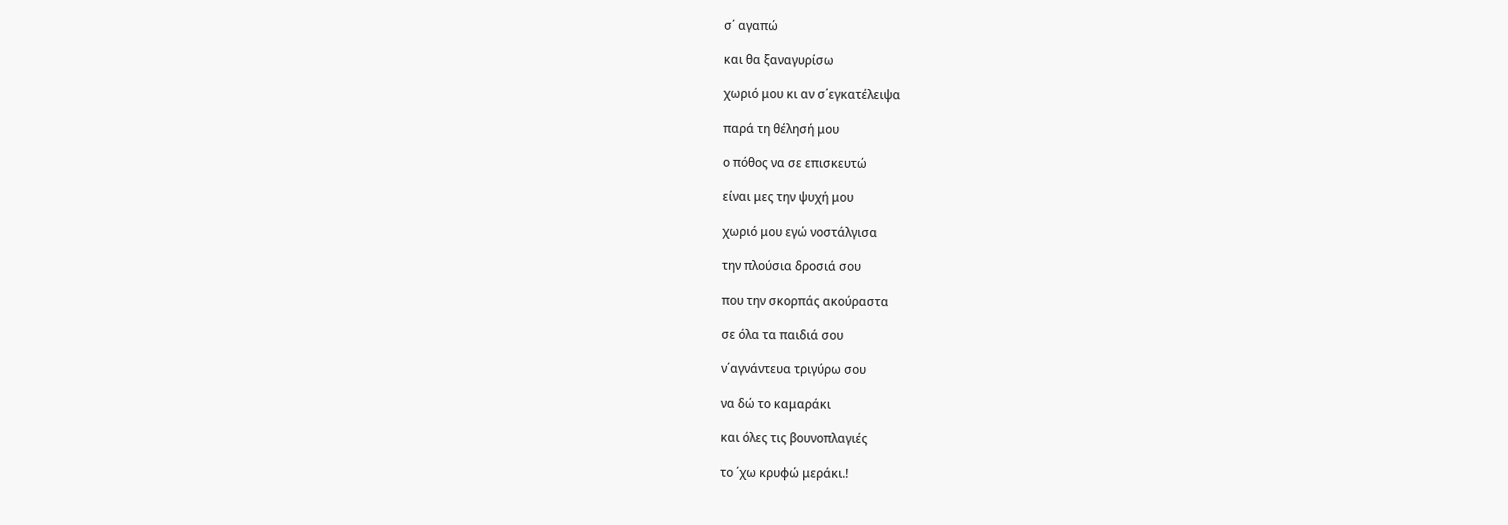σ΄ αγαπώ

και θα ξαναγυρίσω

χωριό μου κι αν σ΄εγκατέλειψα

παρά τη θέλησή μου

ο πόθος να σε επισκευτώ

είναι μες την ψυχή μου

χωριό μου εγώ νοστάλγισα

την πλούσια δροσιά σου

που την σκορπάς ακούραστα

σε όλα τα παιδιά σου

ν΄αγνάντευα τριγύρω σου

να δώ το καμαράκι

και όλες τις βουνοπλαγιές

το ΄χω κρυφώ μεράκι.!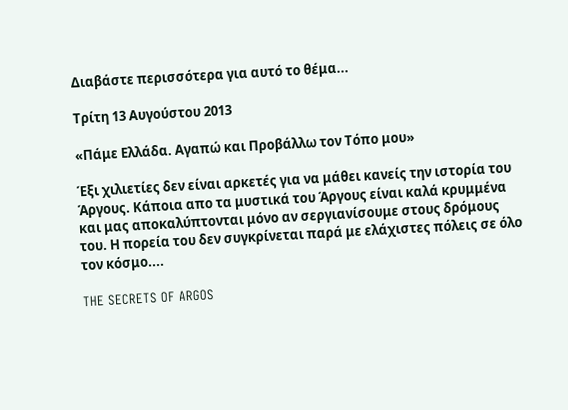Διαβάστε περισσότερα για αυτό το θέμα...

Τρίτη 13 Αυγούστου 2013

«Πάμε Ελλάδα. Αγαπώ και Προβάλλω τον Τόπο μου»

Έξι χιλιετίες δεν είναι αρκετές για να μάθει κανείς την ιστορία του Άργους. Κάποια απο τα μυστικά του Άργους είναι καλά κρυμμένα και μας αποκαλύπτονται μόνο αν σεργιανίσουμε στους δρόμους του. Η πορεία του δεν συγκρίνεται παρά με ελάχιστες πόλεις σε όλο τον κόσμο....

THE SECRETS OF ARGOS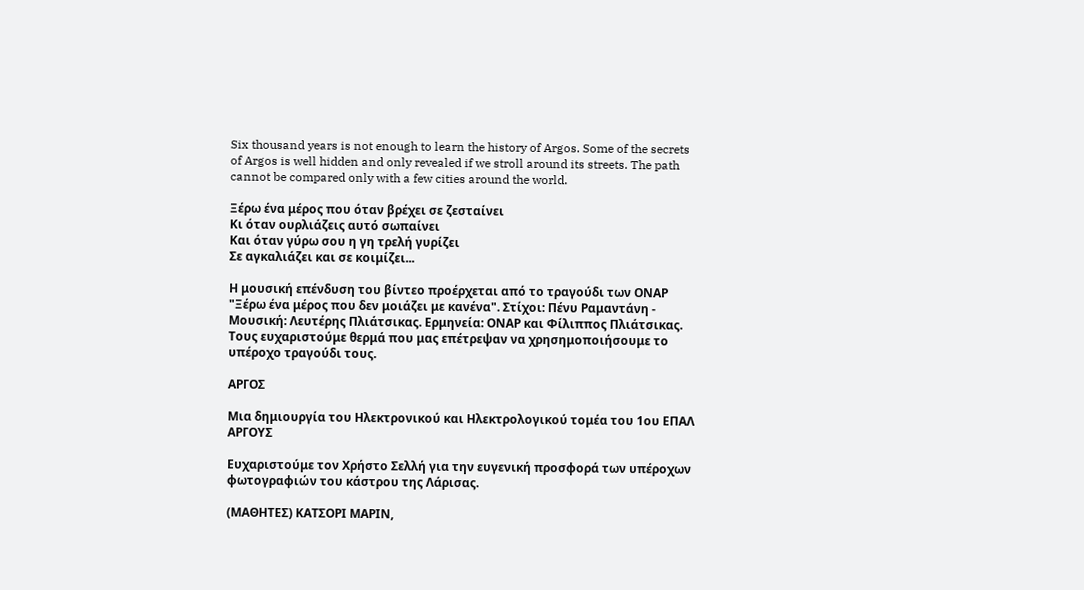Six thousand years is not enough to learn the history of Argos. Some of the secrets of Argos is well hidden and only revealed if we stroll around its streets. The path cannot be compared only with a few cities around the world.

Ξέρω ένα μέρος που όταν βρέχει σε ζεσταίνει
Κι όταν ουρλιάζεις αυτό σωπαίνει
Και όταν γύρω σου η γη τρελή γυρίζει
Σε αγκαλιάζει και σε κοιμίζει...

Η μουσική επένδυση του βίντεο προέρχεται από το τραγούδι των ΟΝΑΡ "Ξέρω ένα μέρος που δεν μοιάζει με κανένα". Στίχοι: Πένυ Ραμαντάνη - Μουσική: Λευτέρης Πλιάτσικας. Ερμηνεία: ΟΝΑΡ και Φίλιππος Πλιάτσικας. Τους ευχαριστούμε θερμά που μας επέτρεψαν να χρησημοποιήσουμε το υπέροχο τραγούδι τους.

ΑΡΓΟΣ

Μια δημιουργία του Ηλεκτρονικού και Ηλεκτρολογικού τομέα του 1ου ΕΠΑΛ ΑΡΓΟΥΣ

Ευχαριστούμε τον Χρήστο Σελλή για την ευγενική προσφορά των υπέροχων φωτογραφιών του κάστρου της Λάρισας.

(ΜΑΘΗΤΕΣ) ΚΑΤΣΟΡΙ ΜΑΡΙΝ,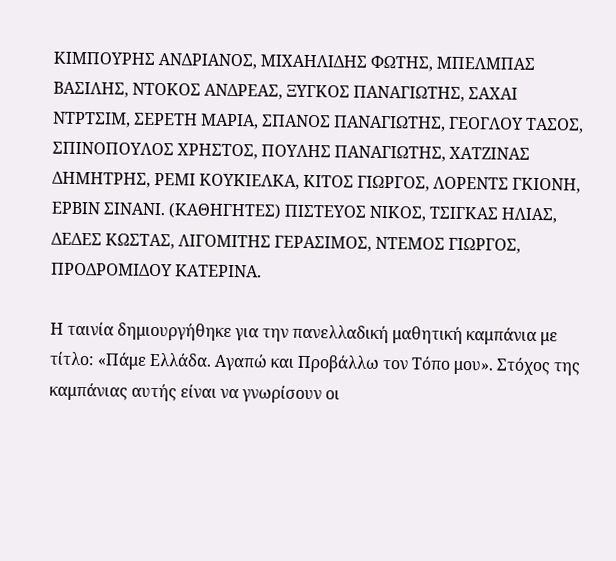ΚΙΜΠΟΥΡΗΣ ΑΝΔΡΙΑΝΟΣ, ΜΙΧΑΗΛΙΔΗΣ ΦΩΤΗΣ, ΜΠΕΛΜΠΑΣ ΒΑΣΙΛΗΣ, ΝΤΟΚΟΣ ΑΝΔΡΕΑΣ, ΞΥΓΚΟΣ ΠΑΝΑΓΙΩΤΗΣ, ΣΑΧΑΙ ΝΤΡΤΣΙΜ, ΣΕΡΕΤΗ ΜΑΡΙΑ, ΣΠΑΝΟΣ ΠΑΝΑΓΙΩΤΗΣ, ΓΕΟΓΛΟΥ ΤΑΣΟΣ, ΣΠΙΝΟΠΟΥΛΟΣ ΧΡΗΣΤΟΣ, ΠΟΥΛΗΣ ΠΑΝΑΓΙΩΤΗΣ, ΧΑΤΖΙΝΑΣ ΔΗΜΗΤΡΗΣ, ΡΕΜΙ ΚΟΥΚΙΕΛΚΑ, ΚΙΤΟΣ ΓΙΩΡΓΟΣ, ΛΟΡΕΝΤΣ ΓΚΙΟΝΗ, ΕΡΒΙΝ ΣΙΝΑΝΙ. (ΚΑΘΗΓΗΤΕΣ) ΠΙΣΤΕΥΟΣ ΝΙΚΟΣ, ΤΣΙΓΚΑΣ ΗΛΙΑΣ, ΔΕΔΕΣ ΚΩΣΤΑΣ, ΛΙΓΟΜΙΤΗΣ ΓΕΡΑΣΙΜΟΣ, ΝΤΕΜΟΣ ΓΙΩΡΓΟΣ, ΠΡΟΔΡΟΜΙΔΟΥ ΚΑΤΕΡΙΝΑ.

Η ταινία δημιουργήθηκε για την πανελλαδική μαθητική καμπάνια με τίτλο: «Πάμε Ελλάδα. Αγαπώ και Προβάλλω τον Τόπο μου». Στόχος της καμπάνιας αυτής είναι να γνωρίσουν οι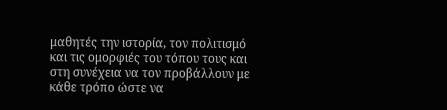μαθητές την ιστορία, τον πολιτισμό και τις ομορφιές του τόπου τους και στη συνέχεια να τον προβάλλουν με κάθε τρόπο ώστε να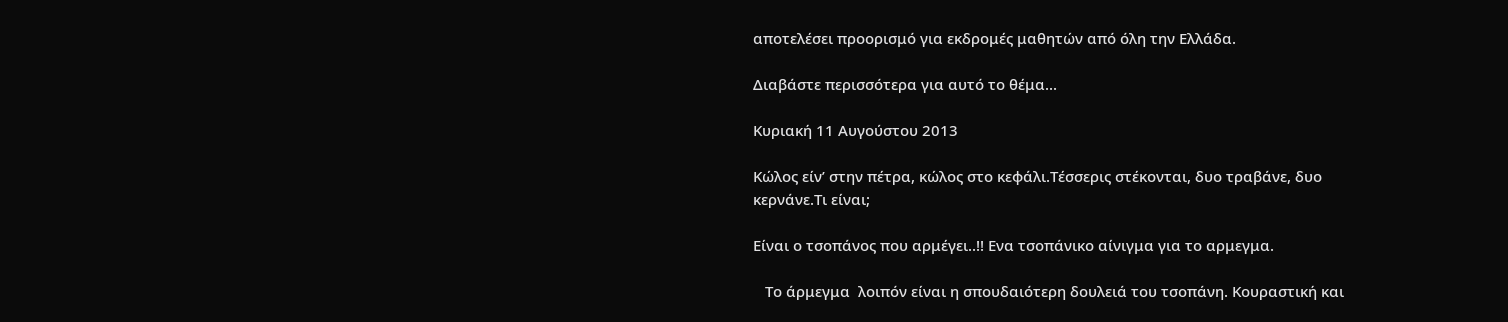αποτελέσει προορισμό για εκδρομές μαθητών από όλη την Ελλάδα.

Διαβάστε περισσότερα για αυτό το θέμα...

Κυριακή 11 Αυγούστου 2013

Κώλος είν’ στην πέτρα, κώλος στο κεφάλι.Τέσσερις στέκονται, δυο τραβάνε, δυο κερνάνε.Τι είναι;

Είναι ο τσοπάνος που αρμέγει..!! Ενα τσοπάνικο αίνιγμα για το αρμεγμα.

   Το άρμεγμα  λοιπόν είναι η σπουδαιότερη δουλειά του τσοπάνη. Κουραστική και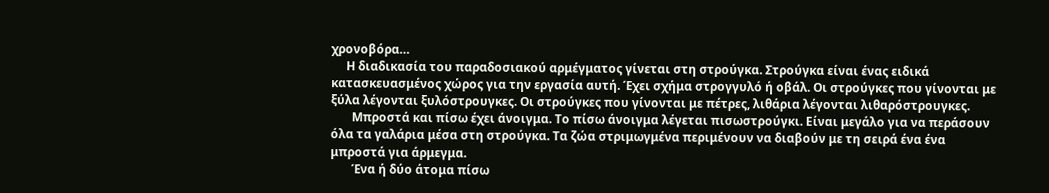χρονοβόρα…
     Η διαδικασία του παραδοσιακού αρμέγματος γίνεται στη στρούγκα. Στρούγκα είναι ένας ειδικά κατασκευασμένος χώρος για την εργασία αυτή. Έχει σχήμα στρογγυλό ή οβάλ. Οι στρούγκες που γίνονται με ξύλα λέγονται ξυλόστρουγκες. Οι στρούγκες που γίνονται με πέτρες, λιθάρια λέγονται λιθαρόστρουγκες.
       Μπροστά και πίσω έχει άνοιγμα. Το πίσω άνοιγμα λέγεται πισωστρούγκι. Είναι μεγάλο για να περάσουν όλα τα γαλάρια μέσα στη στρούγκα. Τα ζώα στριμωγμένα περιμένουν να διαβούν με τη σειρά ένα ένα μπροστά για άρμεγμα.
       Ένα ή δύο άτομα πίσω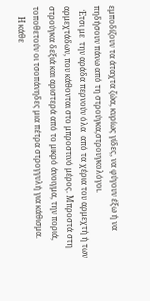εμποδίζουν τα άταχτα ζώα, κυρίως γίδες, να φύγουν έξω ή να πηδήσουν πάνω από τη στρούγκα,στρουγκολόγοι.
  Έτσι με  την αράδα περνούν όλα  από τα χέρια του αρμεχτή ή των αρμεχτάδων, που κάθονται στο μπροστινό μέρος. Μπροστά στη στρούγκα δεξιά και αριστερά από το μικρό άνοιγμα, την ποριά, τοποθετούν οι τσοπάνηδες μια πέτρα στρογγυλή για κάθισμα.
     Η κάθε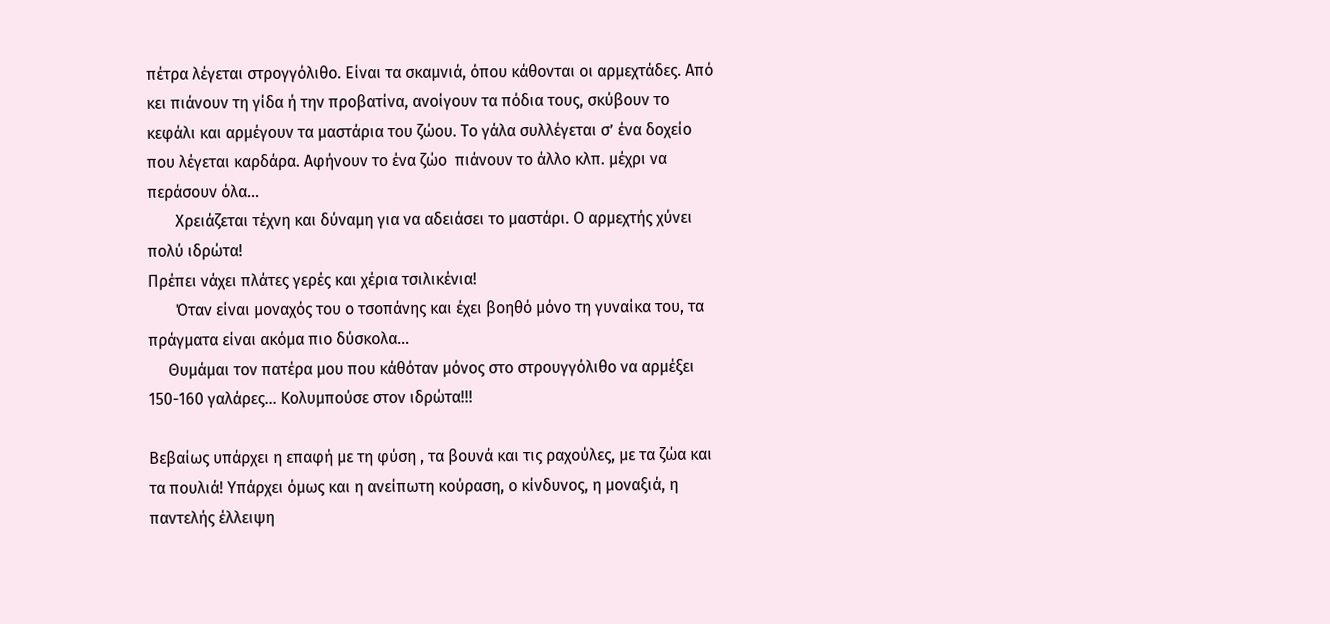πέτρα λέγεται στρογγόλιθο. Είναι τα σκαμνιά, όπου κάθονται οι αρμεχτάδες. Από κει πιάνουν τη γίδα ή την προβατίνα, ανοίγουν τα πόδια τους, σκύβουν το κεφάλι και αρμέγουν τα μαστάρια του ζώου. Το γάλα συλλέγεται σ’ ένα δοχείο που λέγεται καρδάρα. Αφήνουν το ένα ζώο  πιάνουν το άλλο κλπ. μέχρι να περάσουν όλα…
       Χρειάζεται τέχνη και δύναμη για να αδειάσει το μαστάρι. Ο αρμεχτής χύνει πολύ ιδρώτα!
Πρέπει νάχει πλάτες γερές και χέρια τσιλικένια!
       Όταν είναι μοναχός του ο τσοπάνης και έχει βοηθό μόνο τη γυναίκα του, τα πράγματα είναι ακόμα πιο δύσκολα…
     Θυμάμαι τον πατέρα μου που κάθόταν μόνος στο στρουγγόλιθο να αρμέξει 150-160 γαλάρες… Κολυμπούσε στον ιδρώτα!!!

Βεβαίως υπάρχει η επαφή με τη φύση , τα βουνά και τις ραχούλες, με τα ζώα και τα πουλιά! Υπάρχει όμως και η ανείπωτη κούραση, ο κίνδυνος, η μοναξιά, η παντελής έλλειψη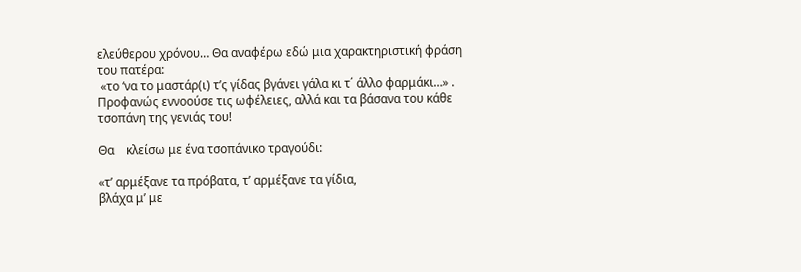ελεύθερου χρόνου… Θα αναφέρω εδώ μια χαρακτηριστική φράση του πατέρα:
 «το ‘να το μαστάρ(ι) τ’ς γίδας βγάνει γάλα κι τ΄ άλλο φαρμάκι…» .
Προφανώς εννοούσε τις ωφέλειες, αλλά και τα βάσανα του κάθε τσοπάνη της γενιάς του!

Θα    κλείσω με ένα τσοπάνικο τραγούδι:

«τ’ αρμέξανε τα πρόβατα, τ’ αρμέξανε τα γίδια,
βλάχα μ’ με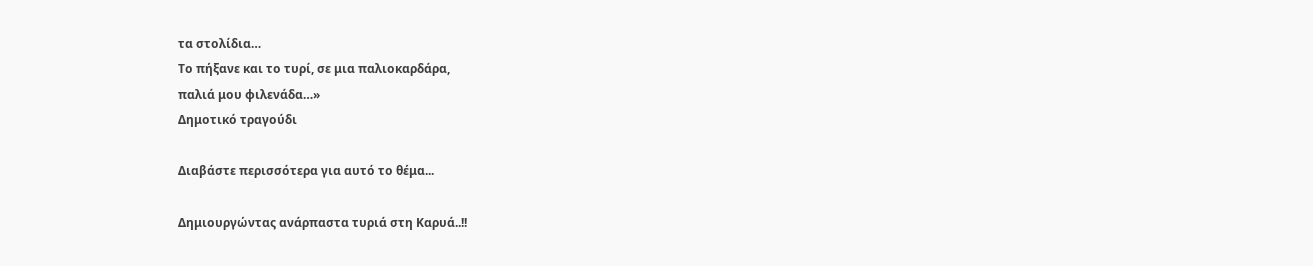τα στολίδια…
Το πήξανε και το τυρί, σε μια παλιοκαρδάρα,
παλιά μου φιλενάδα…»
Δημοτικό τραγούδι

Διαβάστε περισσότερα για αυτό το θέμα...

Δημιουργώντας ανάρπαστα τυριά στη Καρυά..!!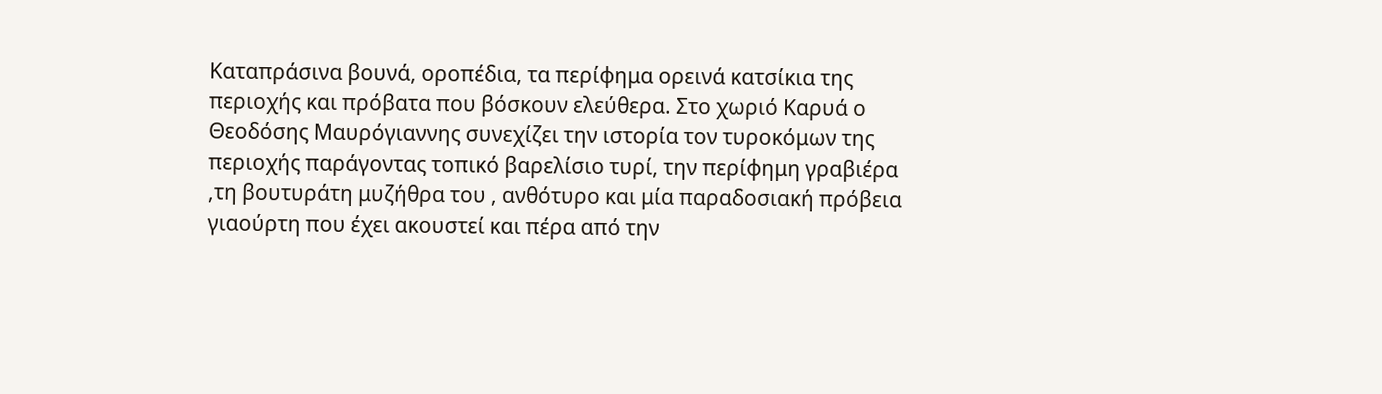Καταπράσινα βουνά, οροπέδια, τα περίφημα ορεινά κατσίκια της περιοχής και πρόβατα που βόσκουν ελεύθερα. Στο χωριό Καρυά ο Θεοδόσης Μαυρόγιαννης συνεχίζει την ιστορία τον τυροκόμων της περιοχής παράγοντας τοπικό βαρελίσιο τυρί, την περίφημη γραβιέρα ,τη βουτυράτη μυζήθρα του , ανθότυρο και μία παραδοσιακή πρόβεια γιαούρτη που έχει ακουστεί και πέρα από την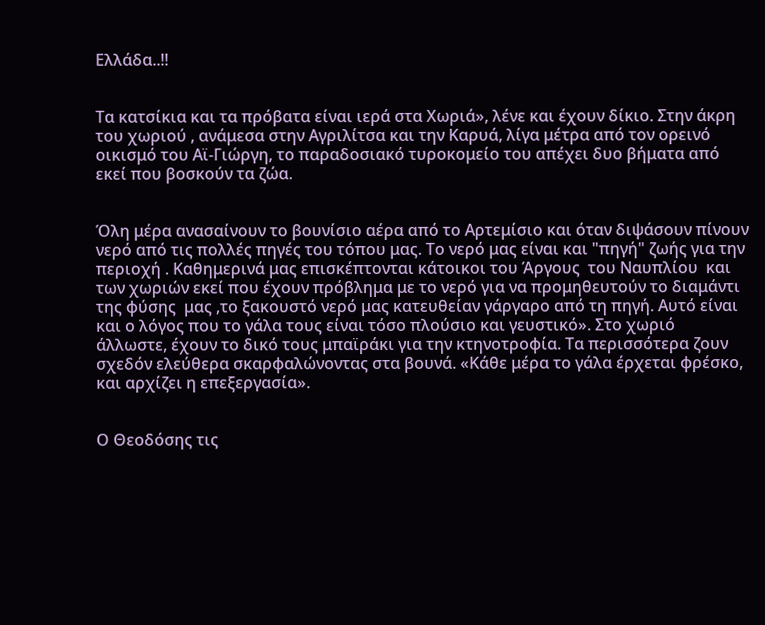Ελλάδα..!!


Τα κατσίκια και τα πρόβατα είναι ιερά στα Χωριά», λένε και έχουν δίκιο. Στην άκρη του χωριού , ανάμεσα στην Αγριλίτσα και την Καρυά, λίγα μέτρα από τον ορεινό οικισμό του Αϊ-Γιώργη, το παραδοσιακό τυροκομείο του απέχει δυο βήματα από εκεί που βοσκούν τα ζώα.


Όλη μέρα ανασαίνουν το βουνίσιο αέρα από το Αρτεμίσιο και όταν διψάσουν πίνουν νερό από τις πολλές πηγές του τόπου μας. Το νερό μας είναι και "πηγή" ζωής για την περιοχή . Καθημερινά μας επισκέπτονται κάτοικοι του Άργους  του Ναυπλίου  και των χωριών εκεί που έχουν πρόβλημα με το νερό για να προμηθευτούν το διαμάντι  της φύσης  μας ,το ξακουστό νερό μας κατευθείαν γάργαρο από τη πηγή. Αυτό είναι και ο λόγος που το γάλα τους είναι τόσο πλούσιο και γευστικό». Στο χωριό άλλωστε, έχουν το δικό τους μπαϊράκι για την κτηνοτροφία. Τα περισσότερα ζουν σχεδόν ελεύθερα σκαρφαλώνοντας στα βουνά. «Κάθε μέρα το γάλα έρχεται φρέσκο, και αρχίζει η επεξεργασία».


Ο Θεοδόσης τις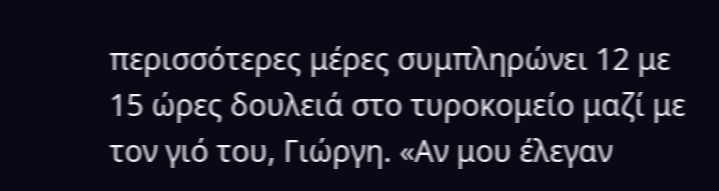περισσότερες μέρες συμπληρώνει 12 με 15 ώρες δουλειά στο τυροκομείο μαζί με τον γιό του, Γιώργη. «Αν μου έλεγαν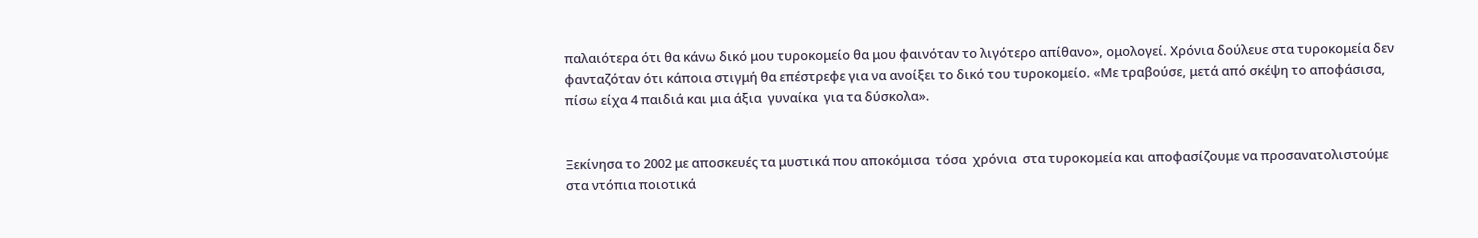παλαιότερα ότι θα κάνω δικό μου τυροκομείο θα μου φαινόταν το λιγότερο απίθανο», ομολογεί. Χρόνια δούλευε στα τυροκομεία δεν φανταζόταν ότι κάποια στιγμή θα επέστρεφε για να ανοίξει το δικό του τυροκομείο. «Με τραβούσε, μετά από σκέψη το αποφάσισα, πίσω είχα 4 παιδιά και μια άξια  γυναίκα  για τα δύσκολα».


Ξεκίνησα το 2002 με αποσκευές τα μυστικά που αποκόμισα  τόσα  χρόνια  στα τυροκομεία και αποφασίζουμε να προσανατολιστούμε στα ντόπια ποιοτικά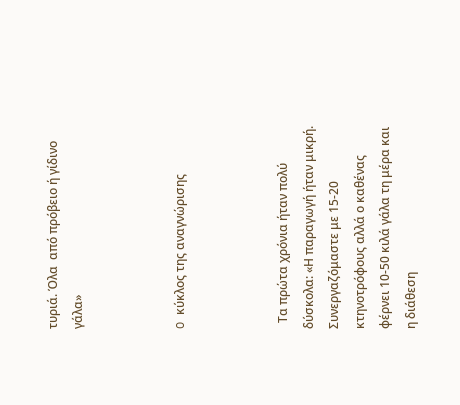τυριά. Όλα  από πρόβειο ή γίδινο γάλα»



O κύκλος της αναγνώρισης



  Τα πρώτα χρόνια ήταν πολύ δύσκολα: «Η παραγωγή ήταν μικρή. Συνεργαζόμαστε με 15-20 κτηνοτρόφους αλλά ο καθένας φέρνει 10-50 κιλά γάλα τη μέρα και η διάθεση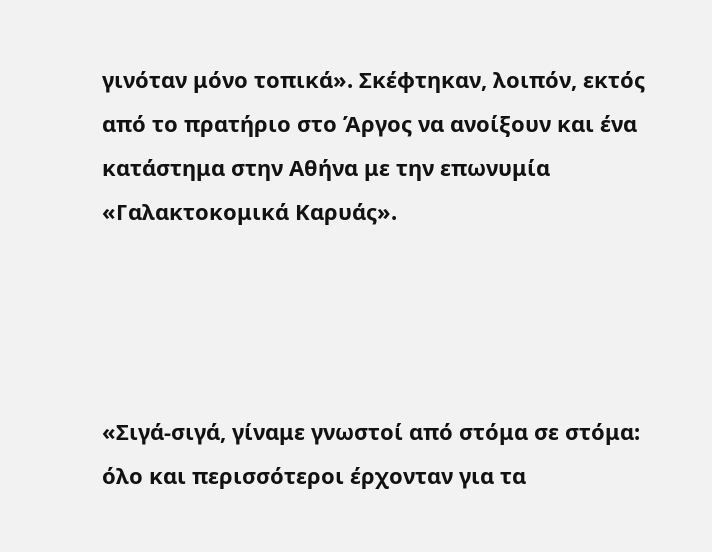γινόταν μόνο τοπικά». Σκέφτηκαν, λοιπόν, εκτός από το πρατήριο στο Άργος να ανοίξουν και ένα κατάστημα στην Αθήνα με την επωνυμία «Γαλακτοκομικά Καρυάς».




«Σιγά-σιγά, γίναμε γνωστοί από στόμα σε στόμα: όλο και περισσότεροι έρχονταν για τα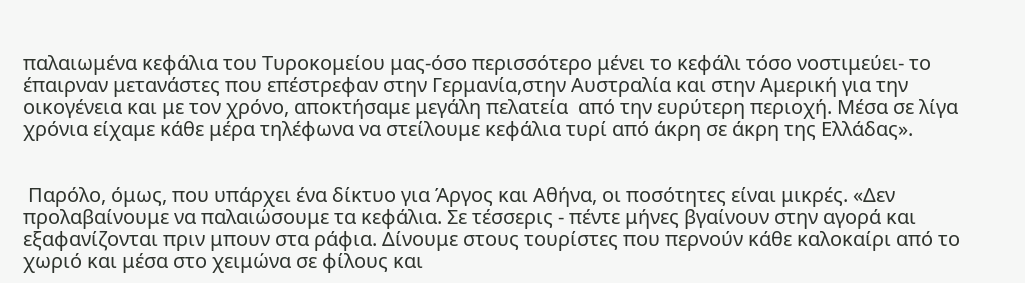παλαιωμένα κεφάλια του Τυροκομείου μας-όσο περισσότερο μένει το κεφάλι τόσο νοστιμεύει- το έπαιρναν μετανάστες που επέστρεφαν στην Γερμανία,στην Αυστραλία και στην Αμερική για την οικογένεια και με τον χρόνο, αποκτήσαμε μεγάλη πελατεία  από την ευρύτερη περιοχή. Μέσα σε λίγα χρόνια είχαμε κάθε μέρα τηλέφωνα να στείλουμε κεφάλια τυρί από άκρη σε άκρη της Ελλάδας».


 Παρόλο, όμως, που υπάρχει ένα δίκτυο για Άργος και Αθήνα, οι ποσότητες είναι μικρές. «Δεν προλαβαίνουμε να παλαιώσουμε τα κεφάλια. Σε τέσσερις - πέντε μήνες βγαίνουν στην αγορά και εξαφανίζονται πριν μπουν στα ράφια. Δίνουμε στους τουρίστες που περνούν κάθε καλοκαίρι από το χωριό και μέσα στο χειμώνα σε φίλους και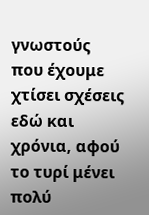γνωστούς που έχουμε χτίσει σχέσεις εδώ και χρόνια, αφού το τυρί μένει πολύ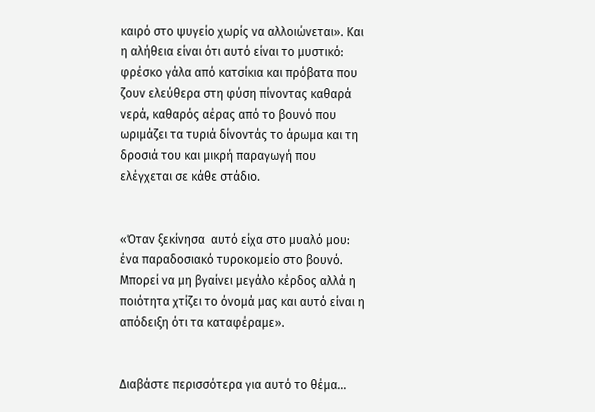καιρό στο ψυγείο χωρίς να αλλοιώνεται». Και η αλήθεια είναι ότι αυτό είναι το μυστικό: φρέσκο γάλα από κατσίκια και πρόβατα που ζουν ελεύθερα στη φύση πίνοντας καθαρά νερά, καθαρός αέρας από το βουνό που ωριμάζει τα τυριά δίνοντάς το άρωμα και τη δροσιά του και μικρή παραγωγή που ελέγχεται σε κάθε στάδιο.


«Όταν ξεκίνησα  αυτό είχα στο μυαλό μου: ένα παραδοσιακό τυροκομείο στο βουνό. Μπορεί να μη βγαίνει μεγάλο κέρδος αλλά η ποιότητα χτίζει το όνομά μας και αυτό είναι η απόδειξη ότι τα καταφέραμε».


Διαβάστε περισσότερα για αυτό το θέμα...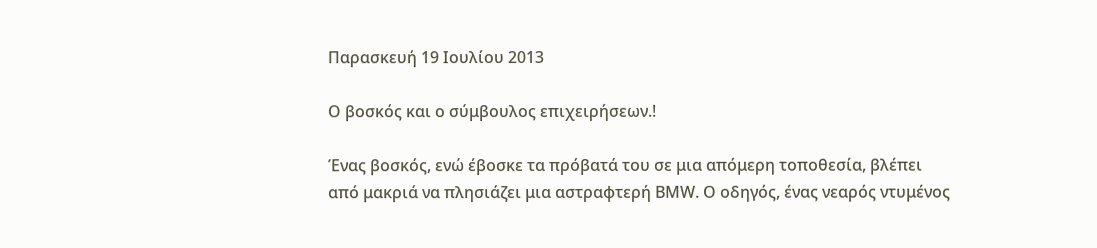Παρασκευή 19 Ιουλίου 2013

Ο βοσκός και ο σύμβουλος επιχειρήσεων.!

Ένας βοσκός, ενώ έβοσκε τα πρόβατά του σε μια απόμερη τοποθεσία, βλέπει από μακριά να πλησιάζει μια αστραφτερή ΒΜW. Ο οδηγός, ένας νεαρός ντυμένος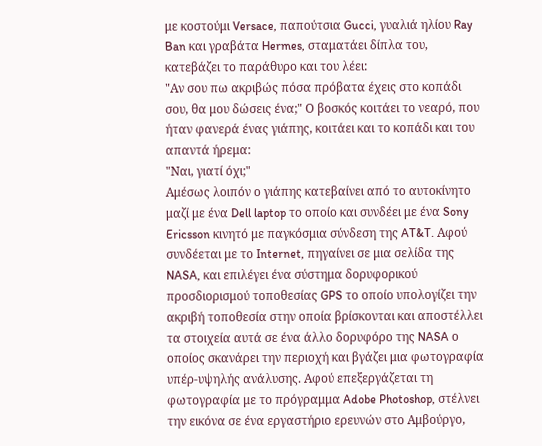με κοστούμι Versace, παπούτσια Gucci, γυαλιά ηλίου Ray Ban και γραβάτα Hermes, σταματάει δίπλα του, κατεβάζει το παράθυρο και του λέει:
"Αν σου πω ακριβώς πόσα πρόβατα έχεις στο κοπάδι σου, θα μου δώσεις ένα;" Ο βοσκός κοιτάει το νεαρό, που ήταν φανερά ένας γιάπης, κοιτάει και το κοπάδι και του απαντά ήρεμα:
"Ναι, γιατί όχι;"
Αμέσως λοιπόν ο γιάπης κατεβαίνει από το αυτοκίνητο μαζί με ένα Dell laptop το οποίο και συνδέει με ένα Sony Ericsson κινητό με παγκόσμια σύνδεση της AT&T. Αφού συνδέεται με το Internet, πηγαίνει σε μια σελίδα της NASA, και επιλέγει ένα σύστημα δορυφορικού προσδιορισμού τοποθεσίας GPS το οποίο υπολογίζει την ακριβή τοποθεσία στην οποία βρίσκονται και αποστέλλει τα στοιχεία αυτά σε ένα άλλο δορυφόρο της NASA ο οποίος σκανάρει την περιοχή και βγάζει μια φωτογραφία υπέρ-υψηλής ανάλυσης. Αφού επεξεργάζεται τη φωτογραφία με το πρόγραμμα Adobe Photoshop, στέλνει την εικόνα σε ένα εργαστήριο ερευνών στο Αμβούργο,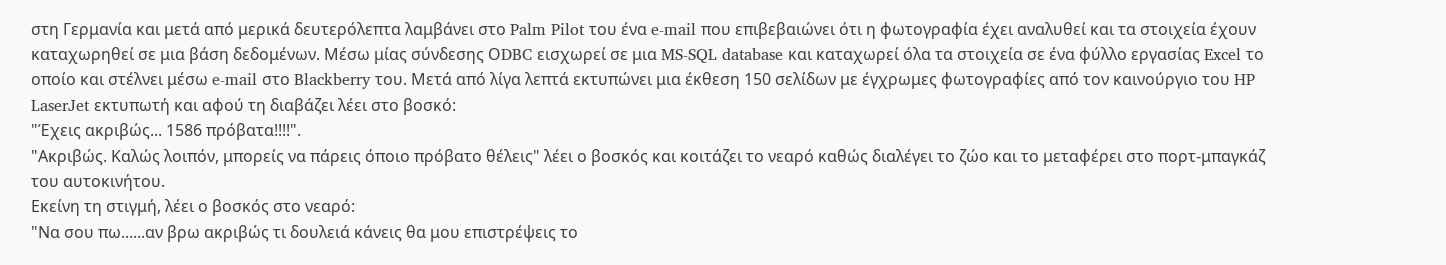στη Γερμανία και μετά από μερικά δευτερόλεπτα λαμβάνει στο Palm Pilot του ένα e-mail που επιβεβαιώνει ότι η φωτογραφία έχει αναλυθεί και τα στοιχεία έχουν καταχωρηθεί σε μια βάση δεδομένων. Μέσω μίας σύνδεσης ΟDBC εισχωρεί σε μια MS-SQL database και καταχωρεί όλα τα στοιχεία σε ένα φύλλο εργασίας Excel το οποίο και στέλνει μέσω e-mail στο Blackberry του. Μετά από λίγα λεπτά εκτυπώνει μια έκθεση 150 σελίδων με έγχρωμες φωτογραφίες από τον καινούργιο του HP LaserJet εκτυπωτή και αφού τη διαβάζει λέει στο βοσκό:
"Έχεις ακριβώς... 1586 πρόβατα!!!!".
"Ακριβώς. Καλώς λοιπόν, μπορείς να πάρεις όποιο πρόβατο θέλεις" λέει ο βοσκός και κοιτάζει το νεαρό καθώς διαλέγει το ζώο και το μεταφέρει στο πορτ-μπαγκάζ του αυτοκινήτου.
Εκείνη τη στιγμή, λέει ο βοσκός στο νεαρό:
"Να σου πω......αν βρω ακριβώς τι δουλειά κάνεις θα μου επιστρέψεις το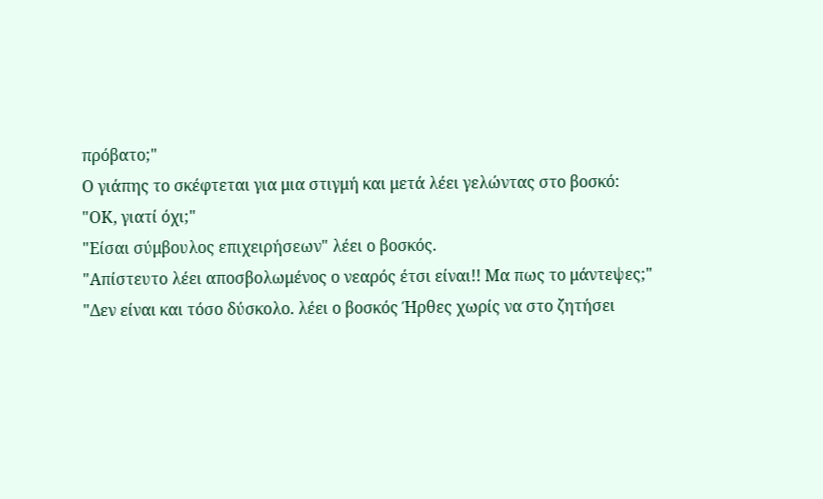πρόβατο;"
Ο γιάπης το σκέφτεται για μια στιγμή και μετά λέει γελώντας στο βοσκό:
"ΟΚ, γιατί όχι;"
"Είσαι σύμβουλος επιχειρήσεων" λέει ο βοσκός.
"Απίστευτο λέει αποσβολωμένος ο νεαρός έτσι είναι!! Μα πως το μάντεψες;"
"Δεν είναι και τόσο δύσκολο. λέει ο βοσκός Ήρθες χωρίς να στο ζητήσει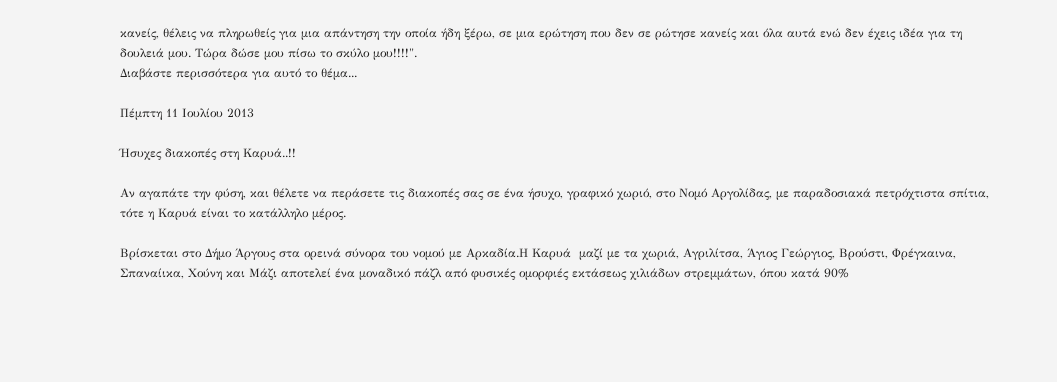κανείς, θέλεις να πληρωθείς για μια απάντηση την οποία ήδη ξέρω, σε μια ερώτηση που δεν σε ρώτησε κανείς και όλα αυτά ενώ δεν έχεις ιδέα για τη δουλειά μου. Τώρα δώσε μου πίσω το σκύλο μου!!!!".
Διαβάστε περισσότερα για αυτό το θέμα...

Πέμπτη 11 Ιουλίου 2013

Ήσυχες διακοπές στη Καρυά..!!

Αν αγαπάτε την φύση, και θέλετε να περάσετε τις διακοπές σας σε ένα ήσυχο, γραφικό χωριό, στο Νομό Αργολίδας, με παραδοσιακά πετρόχτιστα σπίτια, τότε η Καρυά είναι το κατάλληλο μέρος.

Βρίσκεται στο Δήμο Άργους στα ορεινά σύνορα του νομού με Αρκαδία.Η Καρυά  μαζί με τα χωριά, Αγριλίτσα, Άγιος Γεώργιος, Βρούστι, Φρέγκαινα, Σπαναίικα, Χούνη και Μάζι αποτελεί ένα μοναδικό πάζλ από φυσικές ομορφιές εκτάσεως χιλιάδων στρεμμάτων, όπου κατά 90%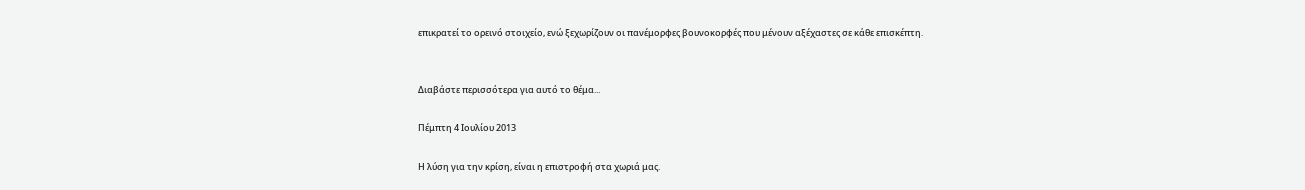επικρατεί το ορεινό στοιχείο, ενώ ξεχωρίζουν οι πανέμορφες βουνοκορφές που μένουν αξέχαστες σε κάθε επισκέπτη.


Διαβάστε περισσότερα για αυτό το θέμα...

Πέμπτη 4 Ιουλίου 2013

Η λύση για την κρίση, είναι η επιστροφή στα χωριά μας.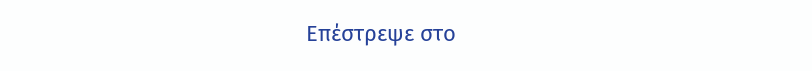Επέστρεψε στο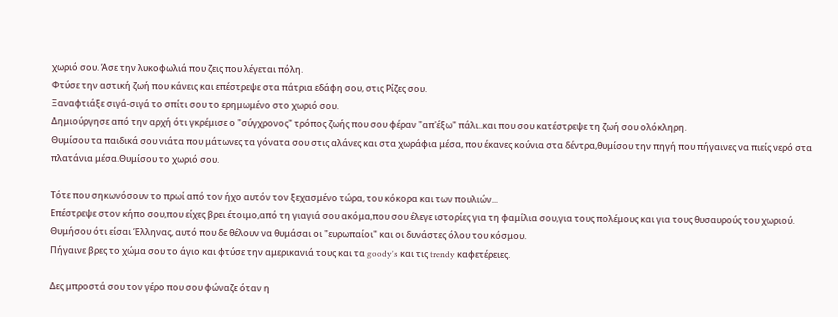χωριό σου. Άσε την λυκοφωλιά που ζεις που λέγεται πόλη.
Φτύσε την αστική ζωή που κάνεις και επέστρεψε στα πάτρια εδάφη σου, στις Ρίζες σου.
Ξαναφτιάξε σιγά-σιγά το σπίτι σου το ερημωμένο στο χωριό σου.
Δημιούργησε από την αρχή ότι γκρέμισε ο "σύγχρονος" τρόπος ζωής που σου φέραν "απ'έξω" πάλι..και που σου κατέστρεψε τη ζωή σου ολόκληρη.
Θυμίσου τα παιδικά σου νιάτα που μάτωνες τα γόνατα σου στις αλάνες και στα χωράφια μέσα, που έκανες κούνια στα δέντρα,θυμίσου την πηγή που πήγαινες να πιείς νερό στα πλατάνια μέσα.Θυμίσου το χωριό σου.

Τότε που σηκωνόσουν το πρωί από τον ήχο αυτόν τον ξεχασμένο τώρα, του κόκορα και των πουλιών...
Επέστρεψε στον κήπο σου,που είχες βρει έτοιμο,από τη γιαγιά σου ακόμα,που σου έλεγε ιστορίες για τη φαμίλια σου,για τους πολέμους και για τους θυσαυρούς του χωριού.
Θυμήσου ότι είσαι Έλληνας, αυτό που δε θέλουν να θυμάσαι οι "ευρωπαίοι" και οι δυνάστες όλου του κόσμου.
Πήγαινε βρες το χώμα σου το άγιο και φτύσε την αμερικανιά τους και τα goody's και τις trendy καφετέρειες.

Δες μπροστά σου τον γέρο που σου φώναζε όταν η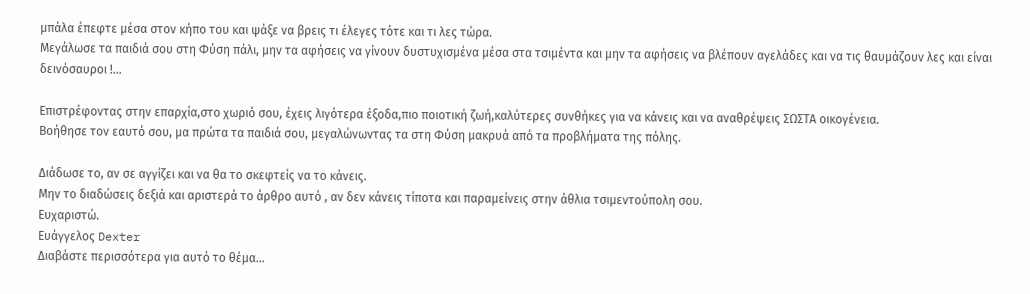μπάλα έπεφτε μέσα στον κήπο του και ψάξε να βρεις τι έλεγες τότε και τι λες τώρα.
Μεγάλωσε τα παιδιά σου στη Φύση πάλι, μην τα αφήσεις να γίνουν δυστυχισμένα μέσα στα τσιμέντα και μην τα αφήσεις να βλέπουν αγελάδες και να τις θαυμάζουν λες και είναι δεινόσαυροι !...

Επιστρέφοντας στην επαρχία,στο χωριό σου, έχεις λιγότερα έξοδα,πιο ποιοτική ζωή,καλύτερες συνθήκες για να κάνεις και να αναθρέψεις ΣΩΣΤΑ οικογένεια.
Βοήθησε τον εαυτό σου, μα πρώτα τα παιδιά σου, μεγαλώνωντας τα στη Φύση μακρυά από τα προβλήματα της πόλης.

Διάδωσε το, αν σε αγγίζει και να θα το σκεφτείς να το κάνεις.
Μην το διαδώσεις δεξιά και αριστερά το άρθρο αυτό , αν δεν κάνεις τίποτα και παραμείνεις στην άθλια τσιμεντούπολη σου.
Ευχαριστώ.
Ευάγγελος Dexter
Διαβάστε περισσότερα για αυτό το θέμα...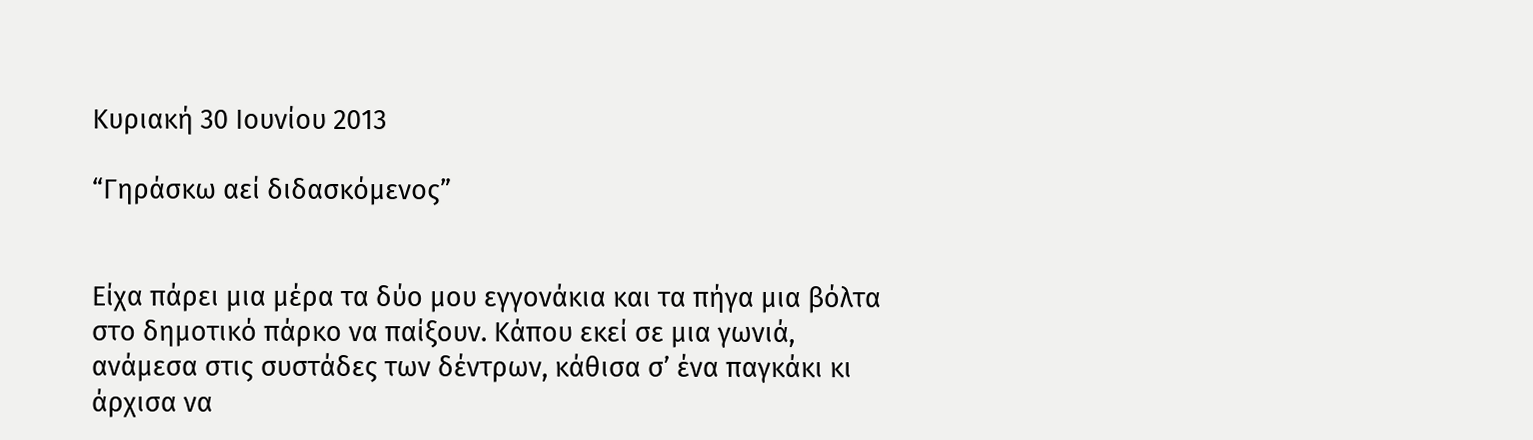Κυριακή 30 Ιουνίου 2013

“Γηράσκω αεί διδασκόμενος”


Είχα πάρει μια μέρα τα δύο μου εγγονάκια και τα πήγα μια βόλτα στο δημοτικό πάρκο να παίξουν. Κάπου εκεί σε μια γωνιά, ανάμεσα στις συστάδες των δέντρων, κάθισα σ’ ένα παγκάκι κι άρχισα να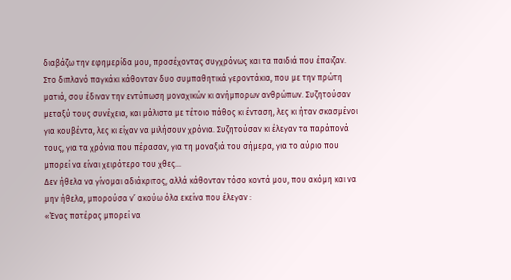διαβάζω την εφημερίδα μου, προσέχοντας συγχρόνως και τα παιδιά που έπαιζαν.
Στο διπλανό παγκάκι κάθονταν δυο συμπαθητικά γεροντάκια, που με την πρώτη ματιά, σου έδιναν την εντύπωση μοναχικών κι ανήμπορων ανθρώπων. Συζητούσαν μεταξύ τους συνέχεια, και μάλιστα με τέτοιο πάθος κι ένταση, λες κι ήταν σκασμένοι για κουβέντα, λες κι είχαν να μιλήσουν χρόνια. Συζητούσαν κι έλεγαν τα παράπονά τους, για τα χρόνια που πέρασαν, για τη μοναξιά του σήμερα, για το αύριο που μπορεί να είναι χειρότερο του χθες…
Δεν ήθελα να γίνομαι αδιάκριτος, αλλά κάθονταν τόσο κοντά μου, που ακόμη και να μην ήθελα, μπορούσα ν’ ακούω όλα εκείνα που έλεγαν :
«Ένας πατέρας μπορεί να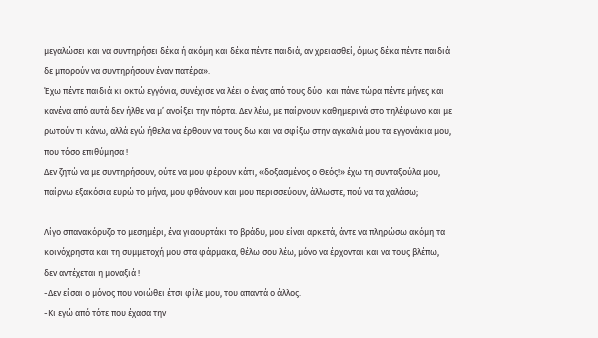μεγαλώσει και να συντηρήσει δέκα ή ακόμη και δέκα πέντε παιδιά, αν χρειασθεί, όμως δέκα πέντε παιδιά δε μπορούν να συντηρήσουν έναν πατέρα».
Έχω πέντε παιδιά κι οκτώ εγγόνια, συνέχισε να λέει ο ένας από τους δύο  και πάνε τώρα πέντε μήνες και κανένα από αυτά δεν ήλθε να μ’ ανοίξει την πόρτα. Δεν λέω, με παίρνουν καθημερινά στο τηλέφωνο και με ρωτούν τι κάνω, αλλά εγώ ήθελα να έρθουν να τους δω και να σφίξω στην αγκαλιά μου τα εγγονάκια μου, που τόσο επιθύμησα !
Δεν ζητώ να με συντηρήσουν, ούτε να μου φέρουν κάτι, «δοξασμένος ο Θεός!» έχω τη συνταξούλα μου, παίρνω εξακόσια ευρώ το μήνα, μου φθάνουν και μου περισσεύουν, άλλωστε, πού να τα χαλάσω;

Λίγο σπανακόρυζο το μεσημέρι, ένα γιαουρτάκι το βράδυ, μου είναι αρκετά, άντε να πληρώσω ακόμη τα κοινόχρηστα και τη συμμετοχή μου στα φάρμακα, θέλω σου λέω, μόνο να έρχονται και να τους βλέπω, δεν αντέχεται η μοναξιά !
-Δεν είσαι ο μόνος που νοιώθει έτσι φίλε μου, του απαντά ο άλλος.
-Κι εγώ από τότε που έχασα την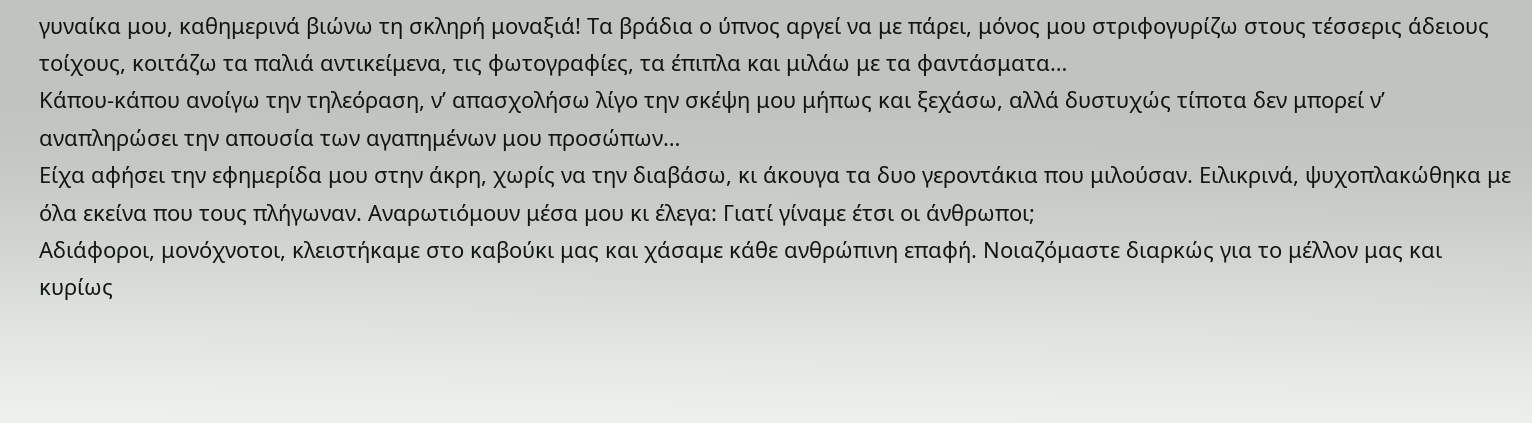γυναίκα μου, καθημερινά βιώνω τη σκληρή μοναξιά! Τα βράδια ο ύπνος αργεί να με πάρει, μόνος μου στριφογυρίζω στους τέσσερις άδειους τοίχους, κοιτάζω τα παλιά αντικείμενα, τις φωτογραφίες, τα έπιπλα και μιλάω με τα φαντάσματα…
Κάπου-κάπου ανοίγω την τηλεόραση, ν’ απασχολήσω λίγο την σκέψη μου μήπως και ξεχάσω, αλλά δυστυχώς τίποτα δεν μπορεί ν’ αναπληρώσει την απουσία των αγαπημένων μου προσώπων…
Είχα αφήσει την εφημερίδα μου στην άκρη, χωρίς να την διαβάσω, κι άκουγα τα δυο γεροντάκια που μιλούσαν. Ειλικρινά, ψυχοπλακώθηκα με όλα εκείνα που τους πλήγωναν. Αναρωτιόμουν μέσα μου κι έλεγα: Γιατί γίναμε έτσι οι άνθρωποι;
Αδιάφοροι, μονόχνοτοι, κλειστήκαμε στο καβούκι μας και χάσαμε κάθε ανθρώπινη επαφή. Νοιαζόμαστε διαρκώς για το μέλλον μας και κυρίως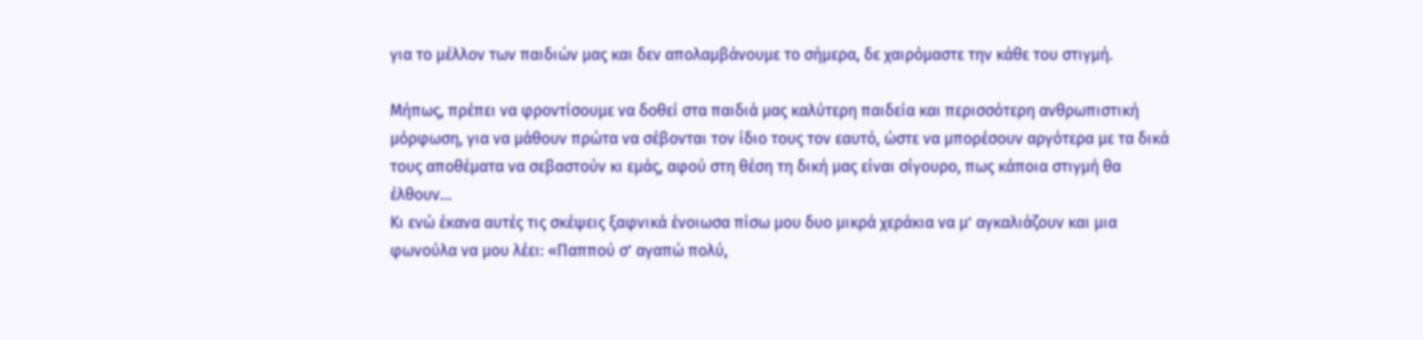για το μέλλον των παιδιών μας και δεν απολαμβάνουμε το σήμερα, δε χαιρόμαστε την κάθε του στιγμή.

Μήπως, πρέπει να φροντίσουμε να δοθεί στα παιδιά μας καλύτερη παιδεία και περισσότερη ανθρωπιστική μόρφωση, για να μάθουν πρώτα να σέβονται τον ίδιο τους τον εαυτό, ώστε να μπορέσουν αργότερα με τα δικά τους αποθέματα να σεβαστούν κι εμάς, αφού στη θέση τη δική μας είναι σίγουρο, πως κάποια στιγμή θα έλθουν…
Κι ενώ έκανα αυτές τις σκέψεις ξαφνικά ένοιωσα πίσω μου δυο μικρά χεράκια να μ’ αγκαλιάζουν και μια φωνούλα να μου λέει: «Παππού σ’ αγαπώ πολύ,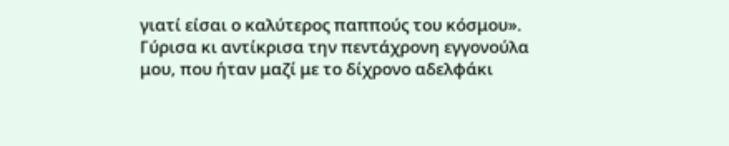γιατί είσαι ο καλύτερος παππούς του κόσμου». Γύρισα κι αντίκρισα την πεντάχρονη εγγονούλα μου, που ήταν μαζί με το δίχρονο αδελφάκι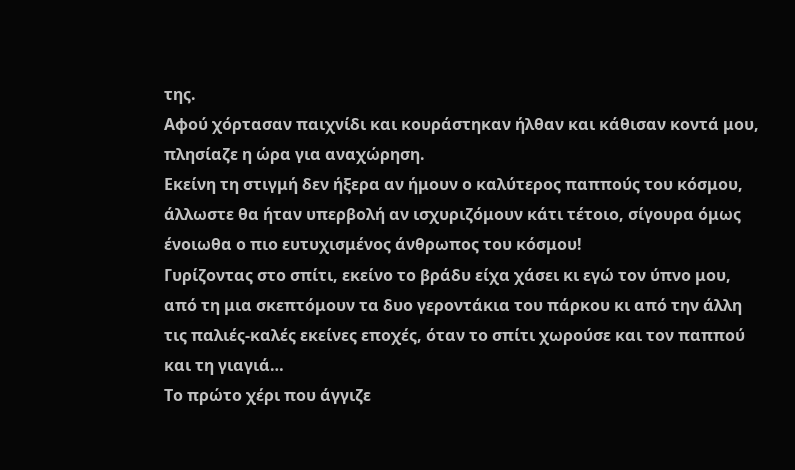της.
Αφού χόρτασαν παιχνίδι και κουράστηκαν ήλθαν και κάθισαν κοντά μου, πλησίαζε η ώρα για αναχώρηση.
Εκείνη τη στιγμή δεν ήξερα αν ήμουν ο καλύτερος παππούς του κόσμου, άλλωστε θα ήταν υπερβολή αν ισχυριζόμουν κάτι τέτοιο, σίγουρα όμως ένοιωθα ο πιο ευτυχισμένος άνθρωπος του κόσμου!
Γυρίζοντας στο σπίτι, εκείνο το βράδυ είχα χάσει κι εγώ τον ύπνο μου, από τη μια σκεπτόμουν τα δυο γεροντάκια του πάρκου κι από την άλλη τις παλιές-καλές εκείνες εποχές, όταν το σπίτι χωρούσε και τον παππού και τη γιαγιά…
Το πρώτο χέρι που άγγιζε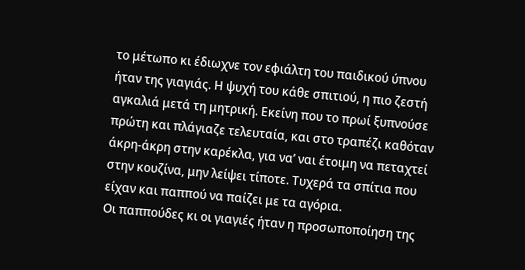το μέτωπο κι έδιωχνε τον εφιάλτη του παιδικού ύπνου ήταν της γιαγιάς. Η ψυχή του κάθε σπιτιού, η πιο ζεστή αγκαλιά μετά τη μητρική. Εκείνη που το πρωί ξυπνούσε πρώτη και πλάγιαζε τελευταία, και στο τραπέζι καθόταν άκρη-άκρη στην καρέκλα, για να’ ναι έτοιμη να πεταχτεί στην κουζίνα, μην λείψει τίποτε. Τυχερά τα σπίτια που είχαν και παππού να παίζει με τα αγόρια.
Οι παππούδες κι οι γιαγιές ήταν η προσωποποίηση της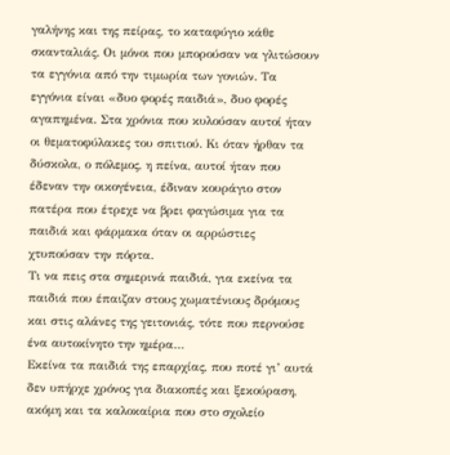γαλήνης και της πείρας, το καταφύγιο κάθε σκανταλιάς. Οι μόνοι που μπορούσαν να γλιτώσουν τα εγγόνια από την τιμωρία των γονιών. Τα εγγόνια είναι «δυο φορές παιδιά», δυο φορές αγαπημένα. Στα χρόνια που κυλούσαν αυτοί ήταν οι θεματοφύλακες του σπιτιού. Κι όταν ήρθαν τα δύσκολα, ο πόλεμος, η πείνα, αυτοί ήταν που έδεναν την οικογένεια, έδιναν κουράγιο στον πατέρα που έτρεχε να βρει φαγώσιμα για τα παιδιά και φάρμακα όταν οι αρρώστιες χτυπούσαν την πόρτα.
Τι να πεις στα σημερινά παιδιά, για εκείνα τα παιδιά που έπαιζαν στους χωματένιους δρόμους και στις αλάνες της γειτονιάς, τότε που περνούσε ένα αυτοκίνητο την ημέρα…
Εκείνα τα παιδιά της επαρχίας, που ποτέ γι’ αυτά δεν υπήρχε χρόνος για διακοπές και ξεκούραση, ακόμη και τα καλοκαίρια που στο σχολείο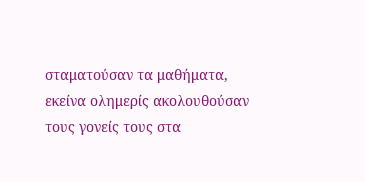σταματούσαν τα μαθήματα, εκείνα ολημερίς ακολουθούσαν τους γονείς τους στα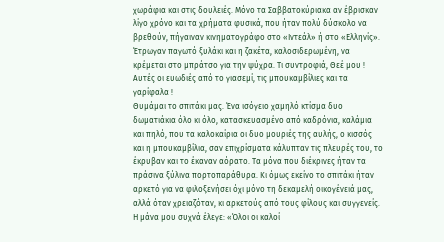χωράφια και στις δουλειές. Μόνο τα Σαββατοκύριακα αν έβρισκαν λίγο χρόνο και τα χρήματα φυσικά, που ήταν πολύ δύσκολο να βρεθούν, πήγαιναν κινηματογράφο στο «Ιντεάλ» ή στο «Ελληνίς». Έτρωγαν παγωτό ξυλάκι και η ζακέτα, καλοσιδερωμένη, να κρέμεται στο μπράτσο για την ψύχρα. Τι συντροφιά, Θεέ μου ! Αυτές οι ευωδιές από το γιασεμί, τις μπουκαμβίλιες και τα γαρίφαλα !
Θυμάμαι το σπιτάκι μας. Ένα ισόγειο χαμηλό κτίσμα δυο δωματιάκια όλο κι όλο, κατασκευασμένο από καδρόνια, καλάμια και πηλό, που τα καλοκαίρια οι δυο μουριές της αυλής, ο κισσός και η μπουκαμβίλια, σαν επιχρίσματα κάλυπταν τις πλευρές του, το έκρυβαν και το έκαναν αόρατο. Τα μόνα που διέκρινες ήταν τα πράσινα ξύλινα πορτοπαράθυρα. Κι όμως εκείνο το σπιτάκι ήταν αρκετό για να φιλοξενήσει όχι μόνο τη δεκαμελή οικογένειά μας, αλλά όταν χρειαζόταν, κι αρκετούς από τους φίλους και συγγενείς.
Η μάνα μου συχνά έλεγε: «Όλοι οι καλοί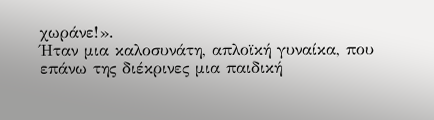χωράνε!».
Ήταν μια καλοσυνάτη, απλοϊκή γυναίκα, που επάνω της διέκρινες μια παιδική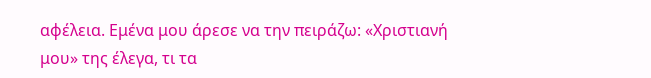αφέλεια. Εμένα μου άρεσε να την πειράζω: «Χριστιανή μου» της έλεγα, τι τα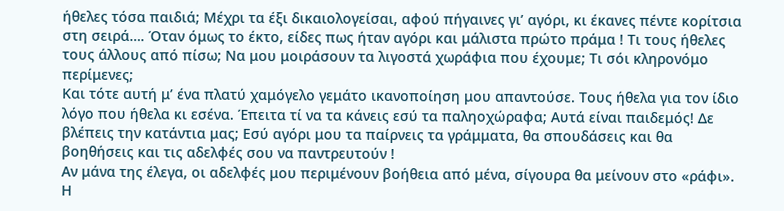ήθελες τόσα παιδιά; Μέχρι τα έξι δικαιολογείσαι, αφού πήγαινες γι’ αγόρι, κι έκανες πέντε κορίτσια στη σειρά…. Όταν όμως το έκτο, είδες πως ήταν αγόρι και μάλιστα πρώτο πράμα ! Τι τους ήθελες τους άλλους από πίσω; Να μου μοιράσουν τα λιγοστά χωράφια που έχουμε; Τι σόι κληρονόμο περίμενες;
Και τότε αυτή μ’ ένα πλατύ χαμόγελο γεμάτο ικανοποίηση μου απαντούσε. Τους ήθελα για τον ίδιο λόγο που ήθελα κι εσένα. Έπειτα τί να τα κάνεις εσύ τα παληοχώραφα; Αυτά είναι παιδεμός! Δε βλέπεις την κατάντια μας; Εσύ αγόρι μου τα παίρνεις τα γράμματα, θα σπουδάσεις και θα βοηθήσεις και τις αδελφές σου να παντρευτούν !
Αν μάνα της έλεγα, οι αδελφές μου περιμένουν βοήθεια από μένα, σίγουρα θα μείνουν στο «ράφι». Η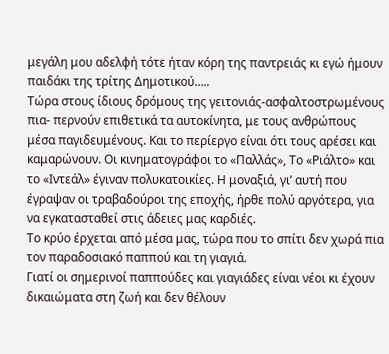μεγάλη μου αδελφή τότε ήταν κόρη της παντρειάς κι εγώ ήμουν παιδάκι της τρίτης Δημοτικού…..
Τώρα στους ίδιους δρόμους της γειτονιάς-ασφαλτοστρωμένους πια- περνούν επιθετικά τα αυτοκίνητα, με τους ανθρώπους μέσα παγιδευμένους. Και το περίεργο είναι ότι τους αρέσει και καμαρώνουν. Οι κινηματογράφοι το «Παλλάς», Το «Ριάλτο» και το «Ιντεάλ» έγιναν πολυκατοικίες. Η μοναξιά, γι’ αυτή που έγραψαν οι τραβαδούροι της εποχής, ήρθε πολύ αργότερα, για να εγκατασταθεί στις άδειες μας καρδιές.
Το κρύο έρχεται από μέσα μας, τώρα που το σπίτι δεν χωρά πια τον παραδοσιακό παππού και τη γιαγιά.
Γιατί οι σημερινοί παππούδες και γιαγιάδες είναι νέοι κι έχουν δικαιώματα στη ζωή και δεν θέλουν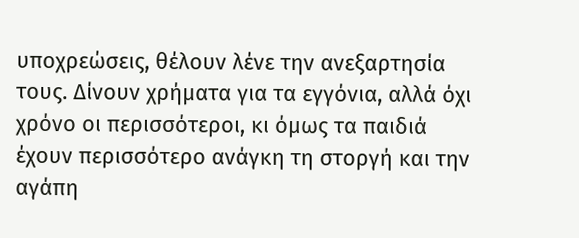υποχρεώσεις, θέλουν λένε την ανεξαρτησία τους. Δίνουν χρήματα για τα εγγόνια, αλλά όχι χρόνο οι περισσότεροι, κι όμως τα παιδιά έχουν περισσότερο ανάγκη τη στοργή και την αγάπη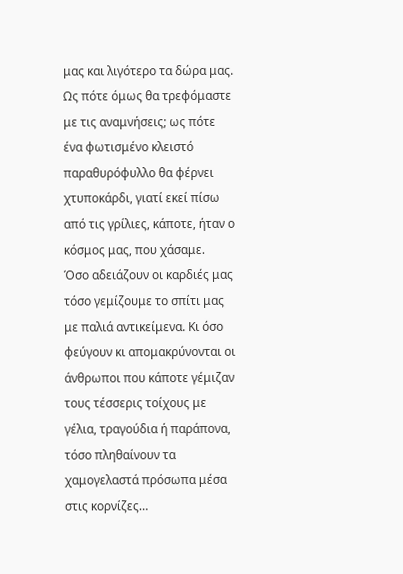μας και λιγότερο τα δώρα μας.
Ως πότε όμως θα τρεφόμαστε με τις αναμνήσεις; ως πότε ένα φωτισμένο κλειστό παραθυρόφυλλο θα φέρνει χτυποκάρδι, γιατί εκεί πίσω από τις γρίλιες, κάποτε, ήταν ο κόσμος μας, που χάσαμε.
Όσο αδειάζουν οι καρδιές μας τόσο γεμίζουμε το σπίτι μας με παλιά αντικείμενα. Κι όσο φεύγουν κι απομακρύνονται οι άνθρωποι που κάποτε γέμιζαν τους τέσσερις τοίχους με γέλια, τραγούδια ή παράπονα, τόσο πληθαίνουν τα χαμογελαστά πρόσωπα μέσα στις κορνίζες…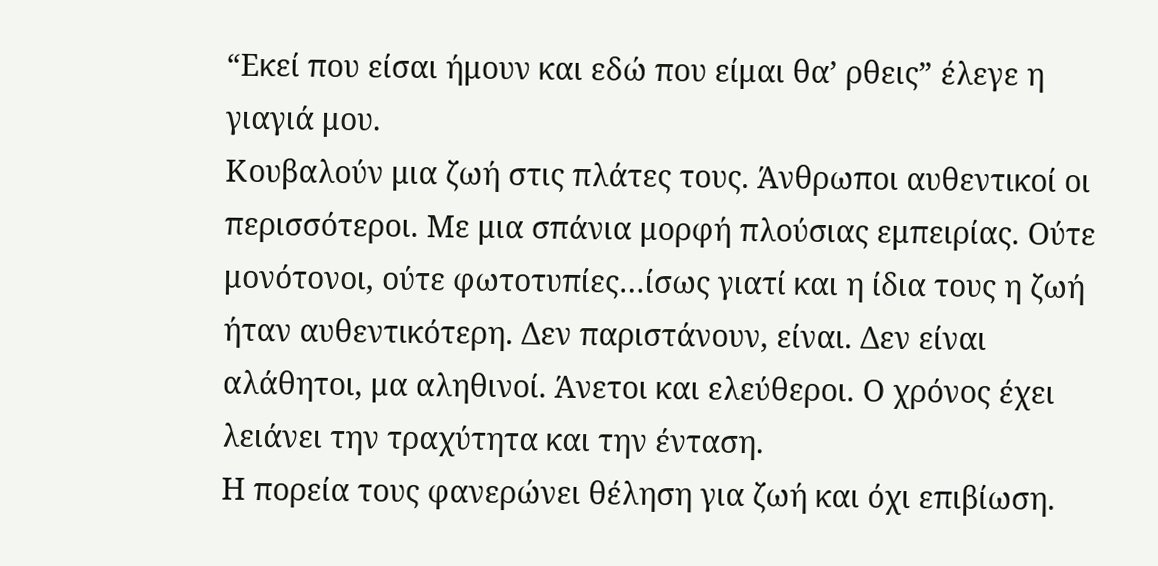“Εκεί που είσαι ήμουν και εδώ που είμαι θα’ ρθεις” έλεγε η γιαγιά μου.
Κουβαλούν μια ζωή στις πλάτες τους. Άνθρωποι αυθεντικοί οι περισσότεροι. Με μια σπάνια μορφή πλούσιας εμπειρίας. Ούτε μονότονοι, ούτε φωτοτυπίες…ίσως γιατί και η ίδια τους η ζωή ήταν αυθεντικότερη. Δεν παριστάνουν, είναι. Δεν είναι αλάθητοι, μα αληθινοί. Άνετοι και ελεύθεροι. Ο χρόνος έχει λειάνει την τραχύτητα και την ένταση.
Η πορεία τους φανερώνει θέληση για ζωή και όχι επιβίωση.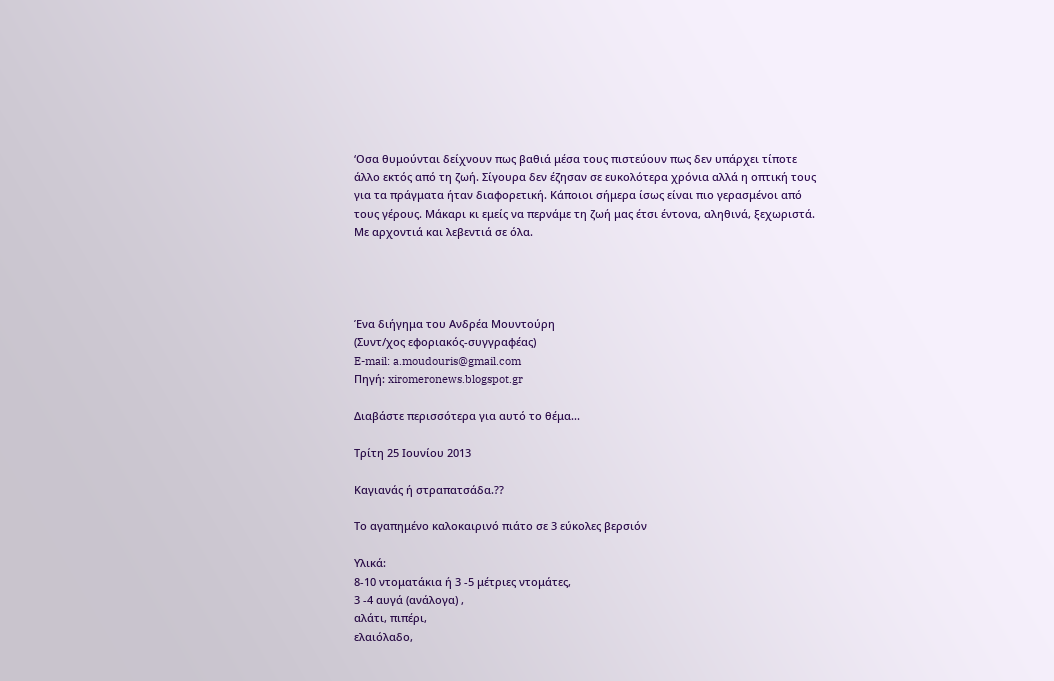‘Οσα θυμούνται δείχνουν πως βαθιά μέσα τους πιστεύουν πως δεν υπάρχει τίποτε άλλο εκτός από τη ζωή. Σίγουρα δεν έζησαν σε ευκολότερα χρόνια αλλά η οπτική τους για τα πράγματα ήταν διαφορετική. Κάποιοι σήμερα ίσως είναι πιο γερασμένοι από τους γέρους. Μάκαρι κι εμείς να περνάμε τη ζωή μας έτσι έντονα, αληθινά, ξεχωριστά. Με αρχοντιά και λεβεντιά σε όλα.




Ένα διήγημα του Ανδρέα Μουντούρη
(Συντ/χος εφοριακός-συγγραφέας)
E-mail: a.moudouris@gmail.com
Πηγή: xiromeronews.blogspot.gr

Διαβάστε περισσότερα για αυτό το θέμα...

Τρίτη 25 Ιουνίου 2013

Καγιανάς ή στραπατσάδα.??

Το αγαπημένο καλοκαιρινό πιάτο σε 3 εύκολες βερσιόν

Υλικά:
8-10 ντοματάκια ή 3 -5 μέτριες ντομάτες,
3 -4 αυγά (ανάλογα) ,
αλάτι, πιπέρι,
ελαιόλαδο,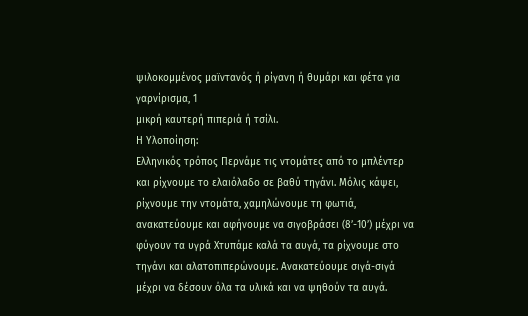ψιλοκομμένος μαϊντανός ή ρίγανη ή θυμάρι και φέτα για γαρνίρισμα, 1
μικρή καυτερή πιπεριά ή τσίλι.
Η Υλοποίηση:
Ελληνικός τρόπος Περνάμε τις ντομάτες από το μπλέντερ και ρίχνουμε το ελαιόλαδο σε βαθύ τηγάνι. Mόλις κάψει, ρίχνουμε την ντομάτα, χαμηλώνουμε τη φωτιά, ανακατεύουμε και αφήνουμε να σιγοβράσει (8’-10’) μέχρι να φύγουν τα υγρά Xτυπάμε καλά τα αυγά, τα ρίχνουμε στο τηγάνι και αλατοπιπερώνουμε. Aνακατεύουμε σιγά-σιγά μέχρι να δέσουν όλα τα υλικά και να ψηθούν τα αυγά.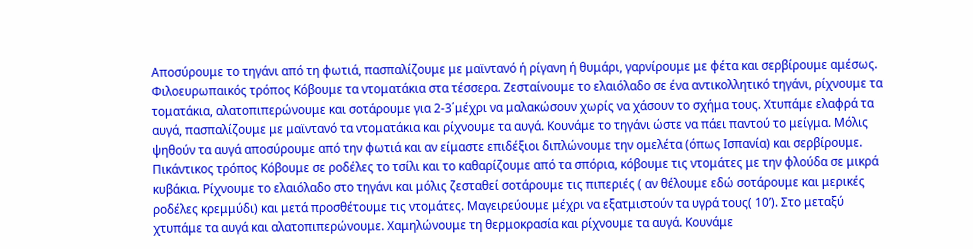Aποσύρουμε το τηγάνι από τη φωτιά, πασπαλίζουμε με μαϊντανό ή ρίγανη ή θυμάρι, γαρνίρουμε με φέτα και σερβίρουμε αμέσως.
Φιλοευρωπαικός τρόπος Κόβουμε τα ντοματάκια στα τέσσερα. Ζεσταίνουμε το ελαιόλαδο σε ένα αντικολλητικό τηγάνι, ρίχνουμε τα τοματάκια, αλατοπιπερώνουμε και σοτάρουμε για 2-3΄μέχρι να μαλακώσουν χωρίς να χάσουν το σχήμα τους. Χτυπάμε ελαφρά τα αυγά, πασπαλίζουμε με μαϊντανό τα ντοματάκια και ρίχνουμε τα αυγά. Κουνάμε το τηγάνι ώστε να πάει παντού το μείγμα. Μόλις ψηθούν τα αυγά αποσύρουμε από την φωτιά και αν είμαστε επιδέξιοι διπλώνουμε την ομελέτα (όπως Ισπανία) και σερβίρουμε.
Πικάντικος τρόπος Κόβουμε σε ροδέλες το τσίλι και το καθαρίζουμε από τα σπόρια, κόβουμε τις ντομάτες με την φλούδα σε μικρά κυβάκια. Ρίχνουμε το ελαιόλαδο στο τηγάνι και μόλις ζεσταθεί σοτάρουμε τις πιπεριές ( αν θέλουμε εδώ σοτάρουμε και μερικές ροδέλες κρεμμύδι) και μετά προσθέτουμε τις ντομάτες. Μαγειρεύουμε μέχρι να εξατμιστούν τα υγρά τους( 10’). Στο μεταξύ χτυπάμε τα αυγά και αλατοπιπερώνουμε. Χαμηλώνουμε τη θερμοκρασία και ρίχνουμε τα αυγά. Κουνάμε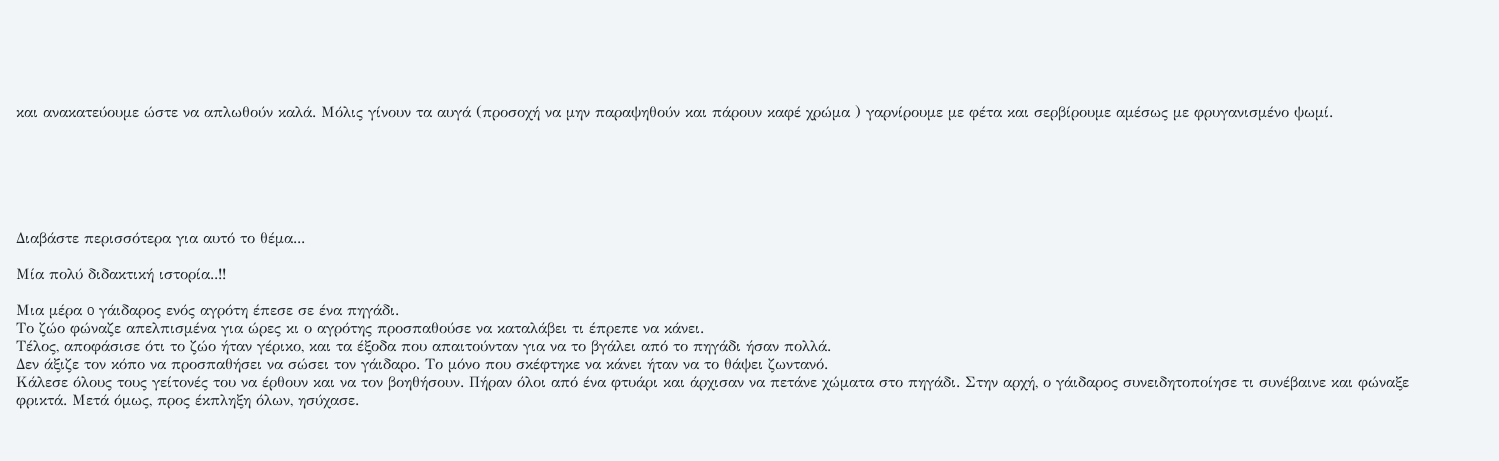και ανακατεύουμε ώστε να απλωθούν καλά. Μόλις γίνουν τα αυγά (προσοχή να μην παραψηθούν και πάρουν καφέ χρώμα ) γαρνίρουμε με φέτα και σερβίρουμε αμέσως με φρυγανισμένο ψωμί.






Διαβάστε περισσότερα για αυτό το θέμα...

Μία πολύ διδακτική ιστορία..!!

Μια μέρα o γάιδαρος ενός αγρότη έπεσε σε ένα πηγάδι.
Το ζώο φώναζε απελπισμένα για ώρες κι ο αγρότης προσπαθούσε να καταλάβει τι έπρεπε να κάνει.
Τέλος, αποφάσισε ότι το ζώο ήταν γέρικο, και τα έξοδα που απαιτούνταν για να το βγάλει από το πηγάδι ήσαν πολλά.
Δεν άξιζε τον κόπο να προσπαθήσει να σώσει τον γάιδαρο. Το μόνο που σκέφτηκε να κάνει ήταν να το θάψει ζωντανό.
Κάλεσε όλους τους γείτονές του να έρθουν και να τον βοηθήσουν. Πήραν όλοι από ένα φτυάρι και άρχισαν να πετάνε χώματα στο πηγάδι. Στην αρχή, ο γάιδαρος συνειδητοποίησε τι συνέβαινε και φώναξε φρικτά. Μετά όμως, προς έκπληξη όλων, ησύχασε.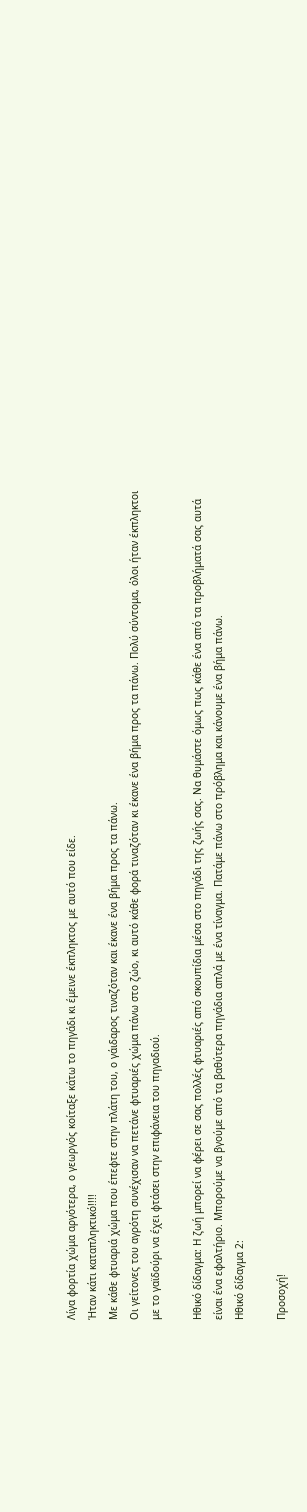Λίγα φορτία χώμα αργότερα, ο γεωργός κοίταξε κάτω το πηγάδι κι έμεινε έκπληκτος με αυτό που είδε.
Ήταν κάτι καταπληκτικό!!!!
Με κάθε φτυαριά χώμα που έπεφτε στην πλάτη του, ο γάιδαρος τιναζόταν και έκανε ένα βήμα προς τα πάνω.
Οι γείτονες του αγρότη συνέχισαν να πετάνε φτυαριές χώμα πάνω στο ζώο, κι αυτό κάθε φορά τιναζόταν κι έκανε ένα βήμα προς τα πάνω. Πολύ σύντομα, όλοι ήταν έκπληκτοι με το γαϊδούρι να έχει φτάσει στην επιφάνεια του πηγαδιού.

Ηθικό δίδαγμα: Η ζωή μπορεί να φέρει σε σας πολλές φτυαριές από σκουπίδια μέσα στο πηγάδι της ζωής σας. Να θυμάστε όμως πως κάθε ένα από τα προβλήματά σας αυτά είναι ένα εφαλτήριο. Μπορούμε να βγούμε από τα βαθύτερα πηγάδια απλά με ένα τίναγμα. Πατάμε πάνω στο πρόβλημα και κάνουμε ένα βήμα πάνω.
Ηθικό δίδαγμα 2:

Προσοχή!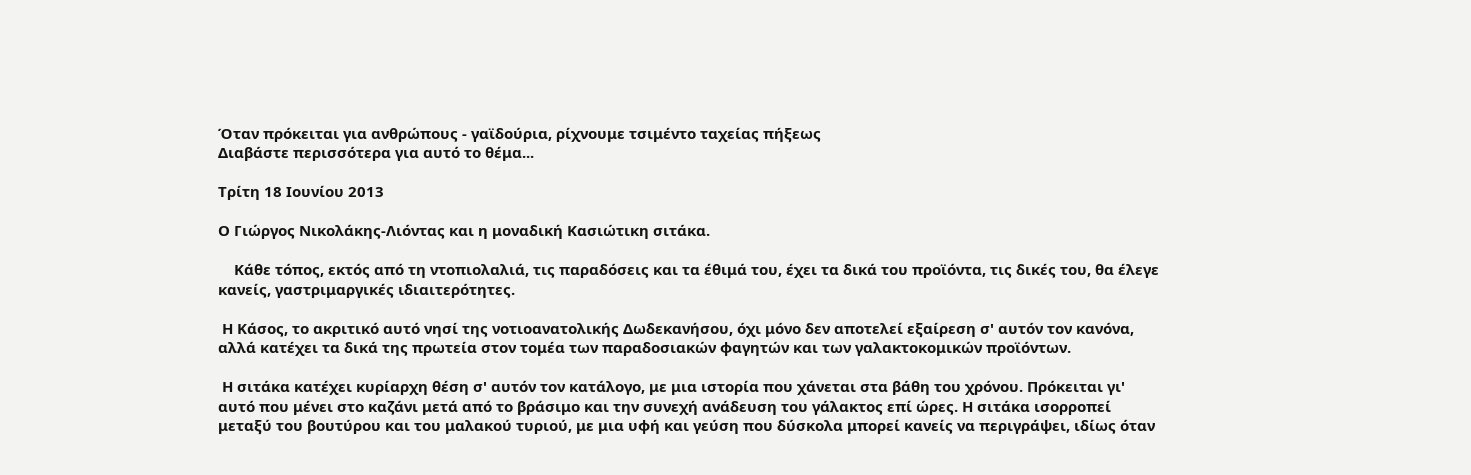Όταν πρόκειται για ανθρώπους - γαϊδούρια, ρίχνουμε τσιμέντο ταχείας πήξεως
Διαβάστε περισσότερα για αυτό το θέμα...

Τρίτη 18 Ιουνίου 2013

Ο Γιώργος Νικολάκης-Λιόντας και η μοναδική Κασιώτικη σιτάκα.

    Κάθε τόπος, εκτός από τη ντοπιολαλιά, τις παραδόσεις και τα έθιμά του, έχει τα δικά του προϊόντα, τις δικές του, θα έλεγε κανείς, γαστριμαργικές ιδιαιτερότητες.

 Η Κάσος, το ακριτικό αυτό νησί της νοτιοανατολικής Δωδεκανήσου, όχι μόνο δεν αποτελεί εξαίρεση σ' αυτόν τον κανόνα, αλλά κατέχει τα δικά της πρωτεία στον τομέα των παραδοσιακών φαγητών και των γαλακτοκομικών προϊόντων.

 Η σιτάκα κατέχει κυρίαρχη θέση σ' αυτόν τον κατάλογο, με μια ιστορία που χάνεται στα βάθη του χρόνου. Πρόκειται γι' αυτό που μένει στο καζάνι μετά από το βράσιμο και την συνεχή ανάδευση του γάλακτος επί ώρες. Η σιτάκα ισορροπεί μεταξύ του βουτύρου και του μαλακού τυριού, με μια υφή και γεύση που δύσκολα μπορεί κανείς να περιγράψει, ιδίως όταν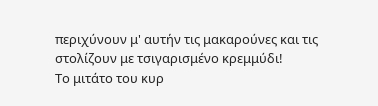περιχύνουν μ' αυτήν τις μακαρούνες και τις στολίζουν με τσιγαρισμένο κρεμμύδι!
Το μιτάτο του κυρ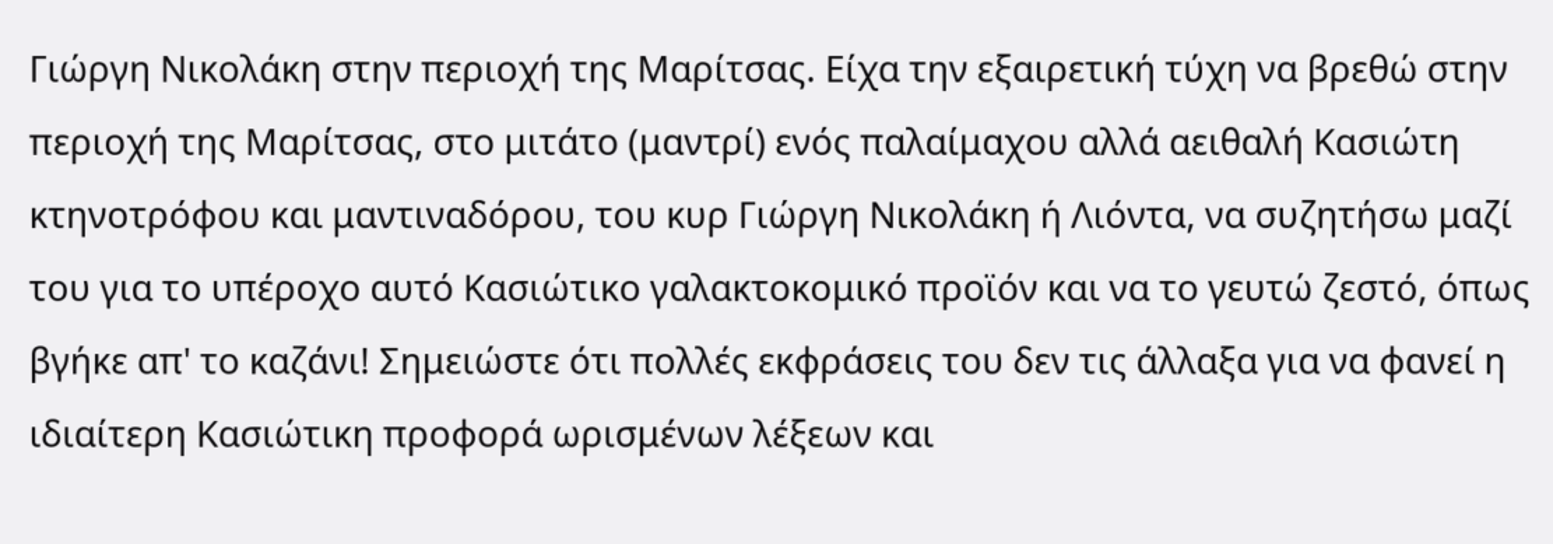Γιώργη Νικολάκη στην περιοχή της Μαρίτσας. Είχα την εξαιρετική τύχη να βρεθώ στην περιοχή της Μαρίτσας, στο μιτάτο (μαντρί) ενός παλαίμαχου αλλά αειθαλή Κασιώτη κτηνοτρόφου και μαντιναδόρου, του κυρ Γιώργη Νικολάκη ή Λιόντα, να συζητήσω μαζί του για το υπέροχο αυτό Κασιώτικο γαλακτοκομικό προϊόν και να το γευτώ ζεστό, όπως βγήκε απ' το καζάνι! Σημειώστε ότι πολλές εκφράσεις του δεν τις άλλαξα για να φανεί η ιδιαίτερη Κασιώτικη προφορά ωρισμένων λέξεων και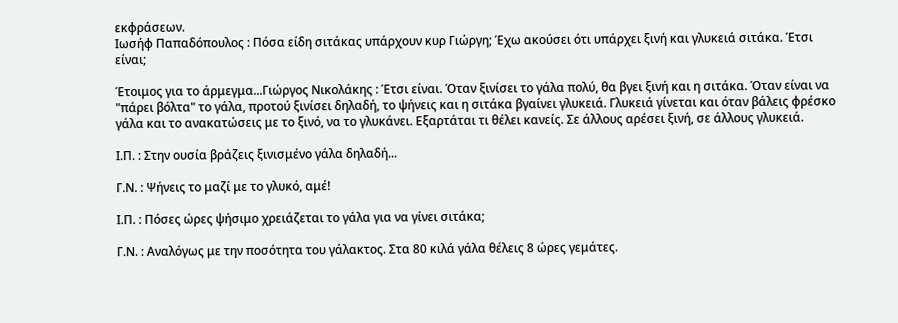εκφράσεων.
Ιωσήφ Παπαδόπουλος : Πόσα είδη σιτάκας υπάρχουν κυρ Γιώργη; Έχω ακούσει ότι υπάρχει ξινή και γλυκειά σιτάκα. Έτσι είναι;

Έτοιμος για το άρμεγμα...Γιώργος Νικολάκης : Έτσι είναι. Όταν ξινίσει το γάλα πολύ, θα βγει ξινή και η σιτάκα. Όταν είναι να "πάρει βόλτα" το γάλα, προτού ξινίσει δηλαδή, το ψήνεις και η σιτάκα βγαίνει γλυκειά. Γλυκειά γίνεται και όταν βάλεις φρέσκο γάλα και το ανακατώσεις με το ξινό, να το γλυκάνει. Εξαρτάται τι θέλει κανείς. Σε άλλους αρέσει ξινή, σε άλλους γλυκειά.

Ι.Π. : Στην ουσία βράζεις ξινισμένο γάλα δηλαδή...

Γ.Ν. : Ψήνεις το μαζί με το γλυκό, αμέ!

Ι.Π. : Πόσες ώρες ψήσιμο χρειάζεται το γάλα για να γίνει σιτάκα;

Γ.Ν. : Αναλόγως με την ποσότητα του γάλακτος. Στα 80 κιλά γάλα θέλεις 8 ώρες γεμάτες.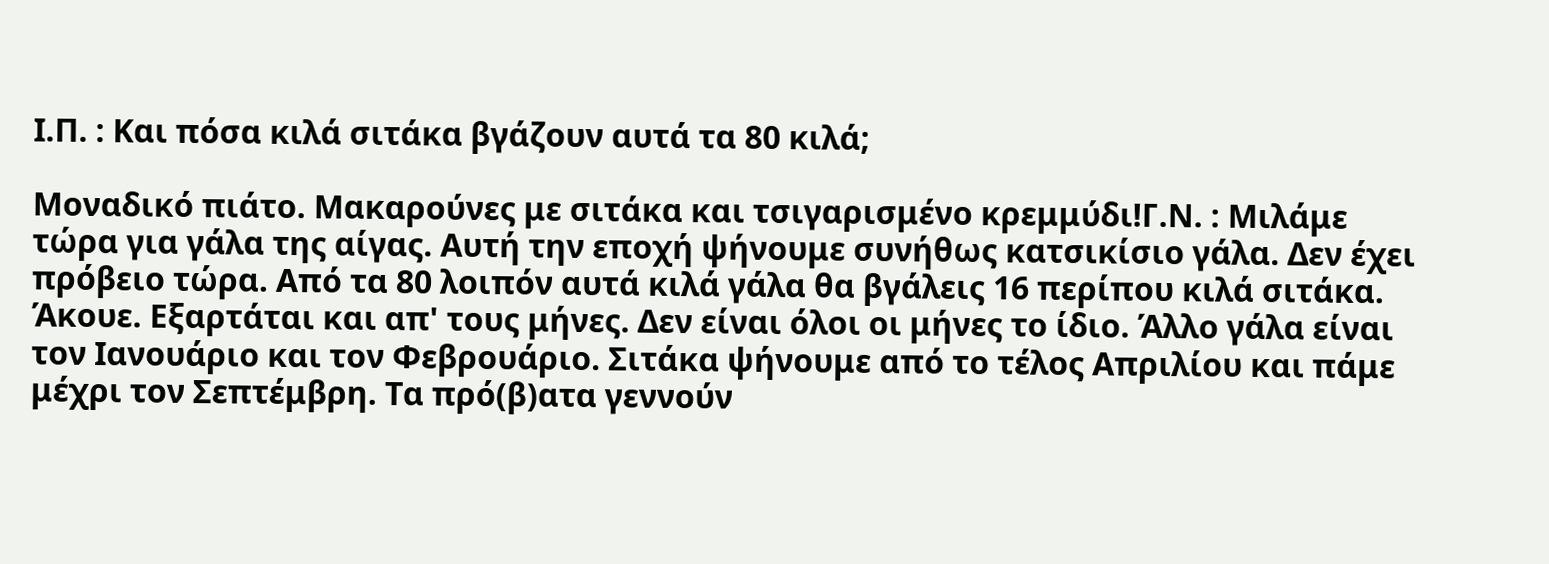Ι.Π. : Και πόσα κιλά σιτάκα βγάζουν αυτά τα 80 κιλά;

Μοναδικό πιάτο. Μακαρούνες με σιτάκα και τσιγαρισμένο κρεμμύδι!Γ.Ν. : Μιλάμε τώρα για γάλα της αίγας. Αυτή την εποχή ψήνουμε συνήθως κατσικίσιο γάλα. Δεν έχει πρόβειο τώρα. Από τα 80 λοιπόν αυτά κιλά γάλα θα βγάλεις 16 περίπου κιλά σιτάκα. Άκουε. Εξαρτάται και απ' τους μήνες. Δεν είναι όλοι οι μήνες το ίδιο. Άλλο γάλα είναι τον Ιανουάριο και τον Φεβρουάριο. Σιτάκα ψήνουμε από το τέλος Απριλίου και πάμε μέχρι τον Σεπτέμβρη. Τα πρό(β)ατα γεννούν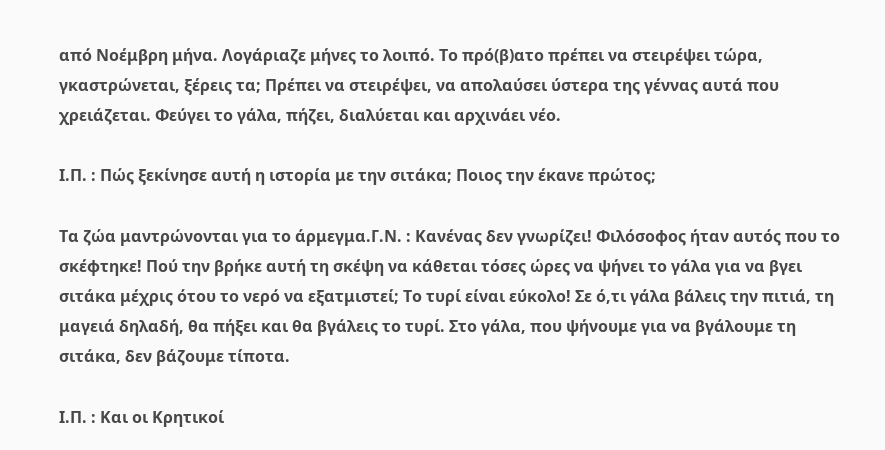από Νοέμβρη μήνα. Λογάριαζε μήνες το λοιπό. Το πρό(β)ατο πρέπει να στειρέψει τώρα, γκαστρώνεται, ξέρεις τα; Πρέπει να στειρέψει, να απολαύσει ύστερα της γέννας αυτά που χρειάζεται. Φεύγει το γάλα, πήζει, διαλύεται και αρχινάει νέο.

Ι.Π. : Πώς ξεκίνησε αυτή η ιστορία με την σιτάκα; Ποιος την έκανε πρώτος;

Τα ζώα μαντρώνονται για το άρμεγμα.Γ.Ν. : Κανένας δεν γνωρίζει! Φιλόσοφος ήταν αυτός που το σκέφτηκε! Πού την βρήκε αυτή τη σκέψη να κάθεται τόσες ώρες να ψήνει το γάλα για να βγει σιτάκα μέχρις ότου το νερό να εξατμιστεί; Το τυρί είναι εύκολο! Σε ό,τι γάλα βάλεις την πιτιά, τη μαγειά δηλαδή, θα πήξει και θα βγάλεις το τυρί. Στο γάλα, που ψήνουμε για να βγάλουμε τη σιτάκα, δεν βάζουμε τίποτα.

Ι.Π. : Και οι Κρητικοί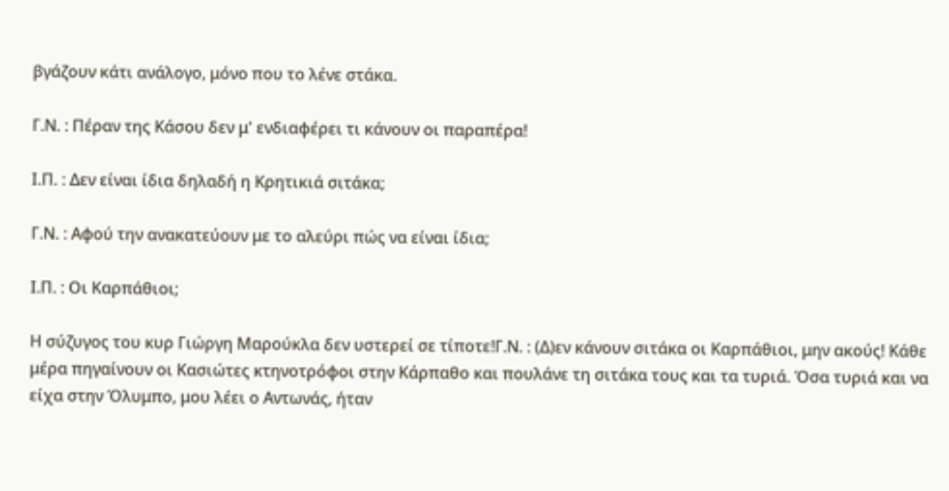βγάζουν κάτι ανάλογο, μόνο που το λένε στάκα.

Γ.Ν. : Πέραν της Κάσου δεν μ' ενδιαφέρει τι κάνουν οι παραπέρα!

Ι.Π. : Δεν είναι ίδια δηλαδή η Κρητικιά σιτάκα;

Γ.Ν. : Αφού την ανακατεύουν με το αλεύρι πώς να είναι ίδια;

Ι.Π. : Οι Καρπάθιοι;

Η σύζυγος του κυρ Γιώργη Μαρούκλα δεν υστερεί σε τίποτε!Γ.Ν. : (Δ)εν κάνουν σιτάκα οι Καρπάθιοι, μην ακούς! Κάθε μέρα πηγαίνουν οι Κασιώτες κτηνοτρόφοι στην Κάρπαθο και πουλάνε τη σιτάκα τους και τα τυριά. Όσα τυριά και να είχα στην Όλυμπο, μου λέει ο Αντωνάς, ήταν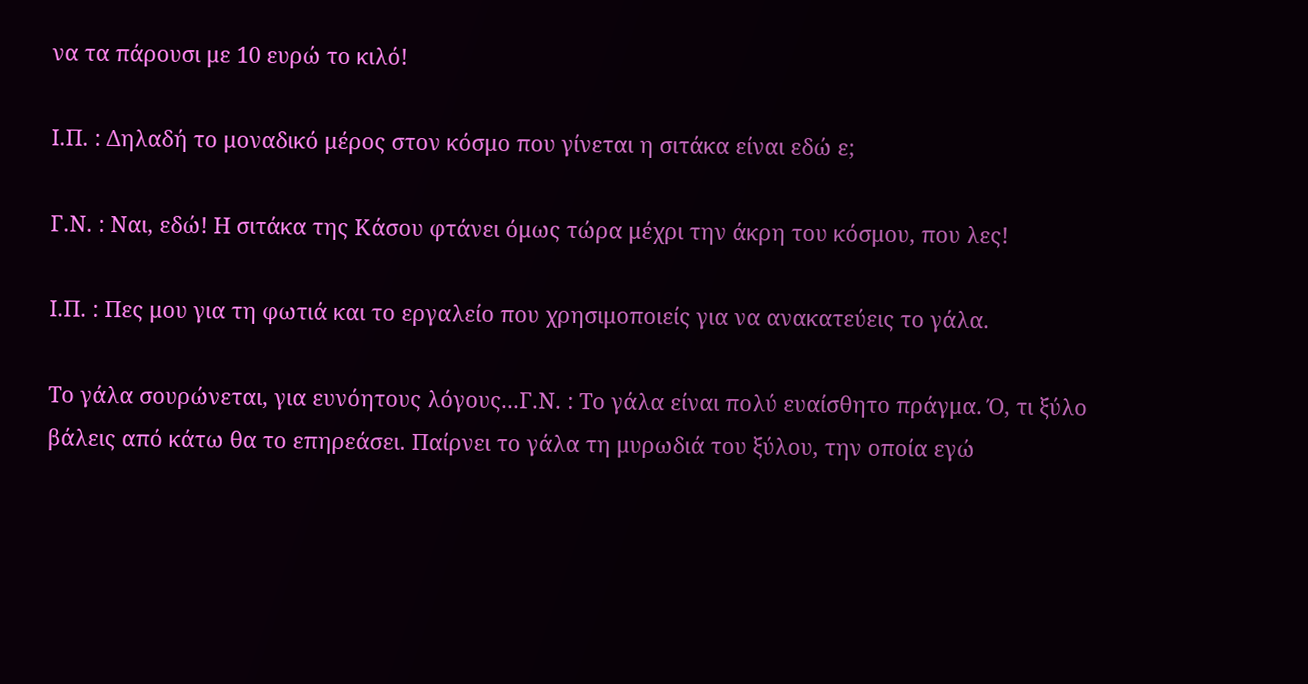να τα πάρουσι με 10 ευρώ το κιλό!

Ι.Π. : Δηλαδή το μοναδικό μέρος στον κόσμο που γίνεται η σιτάκα είναι εδώ ε;

Γ.Ν. : Ναι, εδώ! Η σιτάκα της Κάσου φτάνει όμως τώρα μέχρι την άκρη του κόσμου, που λες!

Ι.Π. : Πες μου για τη φωτιά και το εργαλείο που χρησιμοποιείς για να ανακατεύεις το γάλα.

Το γάλα σουρώνεται, για ευνόητους λόγους...Γ.Ν. : Το γάλα είναι πολύ ευαίσθητο πράγμα. Ό, τι ξύλο βάλεις από κάτω θα το επηρεάσει. Παίρνει το γάλα τη μυρωδιά του ξύλου, την οποία εγώ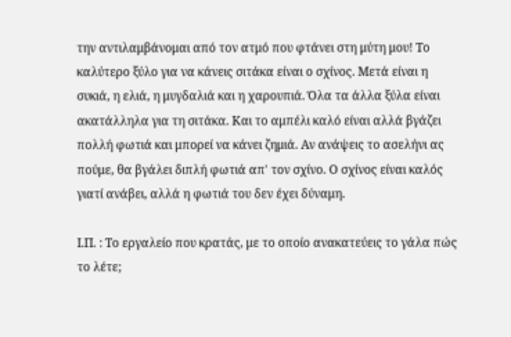την αντιλαμβάνομαι από τον ατμό που φτάνει στη μύτη μου! Το καλύτερο ξύλο για να κάνεις σιτάκα είναι ο σχίνος. Μετά είναι η συκιά, η ελιά, η μυγδαλιά και η χαρουπιά. Όλα τα άλλα ξύλα είναι ακατάλληλα για τη σιτάκα. Και το αμπέλι καλό είναι αλλά βγάζει πολλή φωτιά και μπορεί να κάνει ζημιά. Αν ανάψεις το ασελήνι ας πούμε, θα βγάλει διπλή φωτιά απ' τον σχίνο. Ο σχίνος είναι καλός γιατί ανάβει, αλλά η φωτιά του δεν έχει δύναμη.

Ι.Π. : Το εργαλείο που κρατάς, με το οποίο ανακατεύεις το γάλα πώς το λέτε;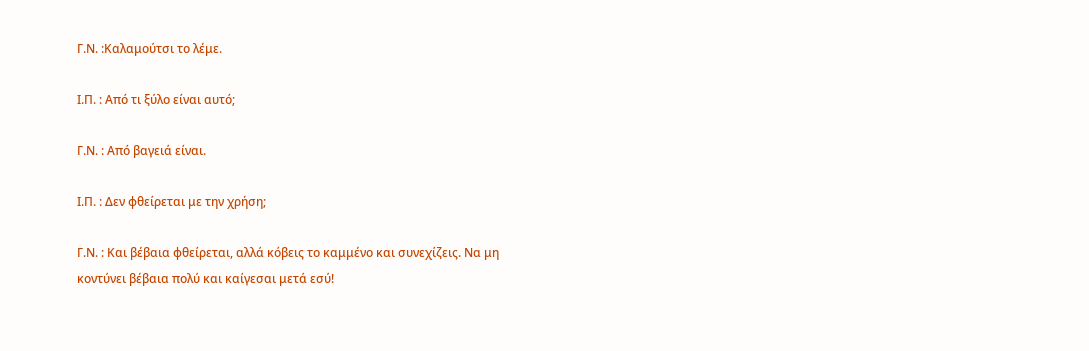Γ.Ν. :Καλαμούτσι το λέμε.

Ι.Π. : Από τι ξύλο είναι αυτό;

Γ.Ν. : Από βαγειά είναι.

Ι.Π. : Δεν φθείρεται με την χρήση;

Γ.Ν. : Και βέβαια φθείρεται, αλλά κόβεις το καμμένο και συνεχίζεις. Να μη κοντύνει βέβαια πολύ και καίγεσαι μετά εσύ!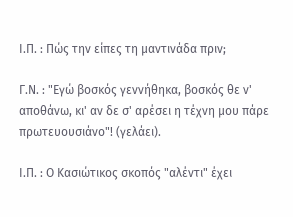Ι.Π. : Πώς την είπες τη μαντινάδα πριν;

Γ.Ν. : "Εγώ βοσκός γεννήθηκα, βοσκός θε ν' αποθάνω, κι' αν δε σ' αρέσει η τέχνη μου πάρε πρωτευουσιάνο"! (γελάει).

Ι.Π. : Ο Κασιώτικος σκοπός "αλέντι" έχει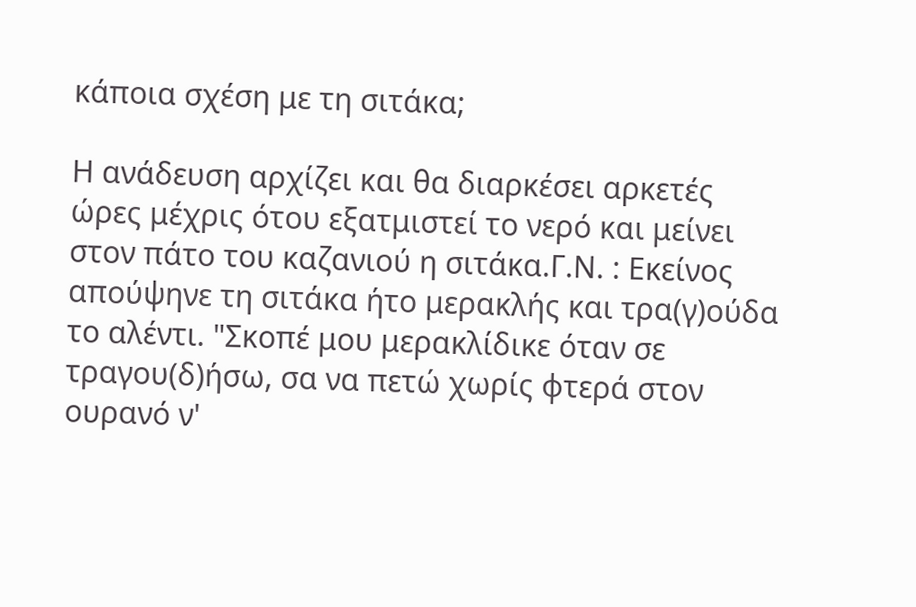κάποια σχέση με τη σιτάκα;

Η ανάδευση αρχίζει και θα διαρκέσει αρκετές ώρες μέχρις ότου εξατμιστεί το νερό και μείνει στον πάτο του καζανιού η σιτάκα.Γ.Ν. : Εκείνος απούψηνε τη σιτάκα ήτο μερακλής και τρα(γ)ούδα το αλέντι. "Σκοπέ μου μερακλίδικε όταν σε τραγου(δ)ήσω, σα να πετώ χωρίς φτερά στον ουρανό ν'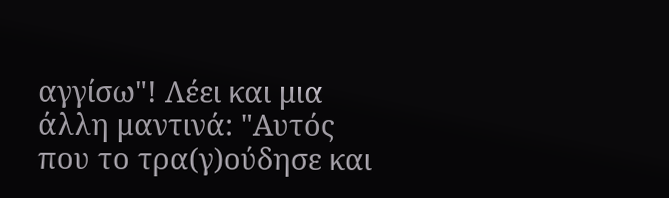αγγίσω"! Λέει και μια άλλη μαντινά: "Αυτός που το τρα(γ)ούδησε και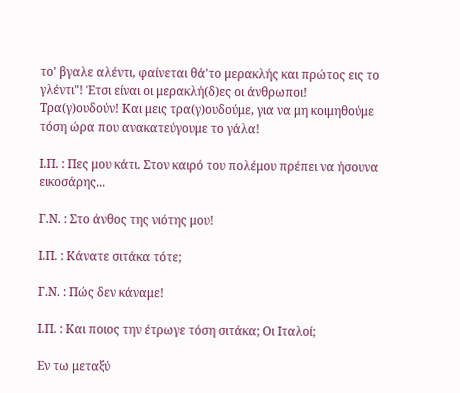το' βγαλε αλέντι, φαίνεται θά'το μερακλής και πρώτος εις το γλέντι"! Έτσι είναι οι μερακλή(δ)ες οι άνθρωποι!  Τρα(γ)ουδούν! Και μεις τρα(γ)ουδούμε, για να μη κοιμηθούμε τόση ώρα που ανακατεύγουμε το γάλα!

Ι.Π. : Πες μου κάτι. Στον καιρό του πολέμου πρέπει να ήσουνα εικοσάρης...

Γ.Ν. : Στο άνθος της νιότης μου!

Ι.Π. : Κάνατε σιτάκα τότε;

Γ.Ν. : Πώς δεν κάναμε!

Ι.Π. : Και ποιος την έτρωγε τόση σιτάκα; Οι Ιταλοί;

Εν τω μεταξύ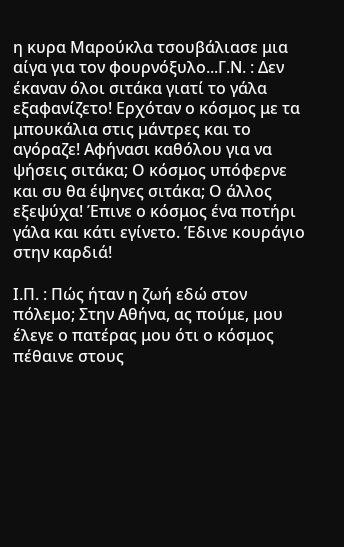η κυρα Μαρούκλα τσουβάλιασε μια αίγα για τον φουρνόξυλο...Γ.Ν. : Δεν έκαναν όλοι σιτάκα γιατί το γάλα εξαφανίζετο! Ερχόταν ο κόσμος με τα μπουκάλια στις μάντρες και το αγόραζε! Αφήνασι καθόλου για να ψήσεις σιτάκα; Ο κόσμος υπόφερνε και συ θα έψηνες σιτάκα; Ο άλλος εξεψύχα! Έπινε ο κόσμος ένα ποτήρι γάλα και κάτι εγίνετο. Έδινε κουράγιο στην καρδιά!

Ι.Π. : Πώς ήταν η ζωή εδώ στον πόλεμο; Στην Αθήνα, ας πούμε, μου έλεγε ο πατέρας μου ότι ο κόσμος πέθαινε στους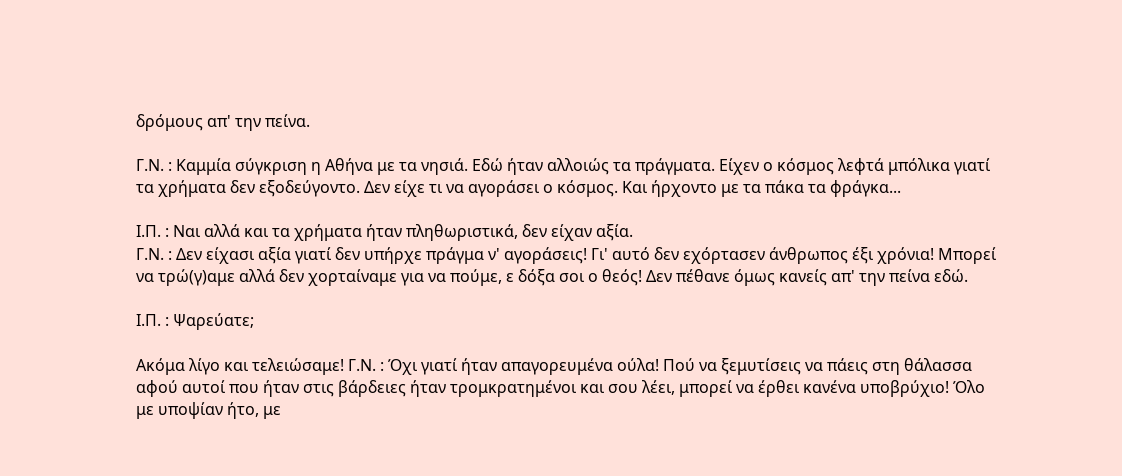δρόμους απ' την πείνα.

Γ.Ν. : Καμμία σύγκριση η Αθήνα με τα νησιά. Εδώ ήταν αλλοιώς τα πράγματα. Είχεν ο κόσμος λεφτά μπόλικα γιατί τα χρήματα δεν εξοδεύγοντο. Δεν είχε τι να αγοράσει ο κόσμος. Και ήρχοντο με τα πάκα τα φράγκα...

Ι.Π. : Ναι αλλά και τα χρήματα ήταν πληθωριστικά, δεν είχαν αξία.
Γ.Ν. : Δεν είχασι αξία γιατί δεν υπήρχε πράγμα ν' αγοράσεις! Γι' αυτό δεν εχόρτασεν άνθρωπος έξι χρόνια! Μπορεί να τρώ(γ)αμε αλλά δεν χορταίναμε για να πούμε, ε δόξα σοι ο θεός! Δεν πέθανε όμως κανείς απ' την πείνα εδώ.

Ι.Π. : Ψαρεύατε;

Ακόμα λίγο και τελειώσαμε! Γ.Ν. : Όχι γιατί ήταν απαγορευμένα ούλα! Πού να ξεμυτίσεις να πάεις στη θάλασσα αφού αυτοί που ήταν στις βάρδειες ήταν τρομκρατημένοι και σου λέει, μπορεί να έρθει κανένα υποβρύχιο! Όλο με υποψίαν ήτο, με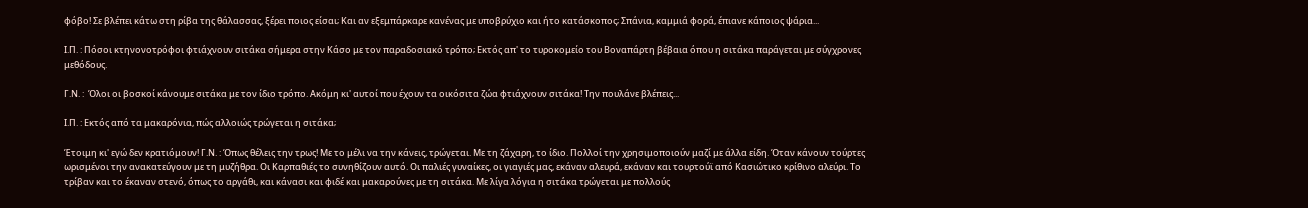φόβο! Σε βλέπει κάτω στη ρίβα της θάλασσας, ξέρει ποιος είσαι; Και αν εξεμπάρκαρε κανένας με υποβρύχιο και ήτο κατάσκοπος; Σπάνια, καμμιά φορά, έπιανε κάποιος ψάρια...

Ι.Π. : Πόσοι κτηνονοτρόφοι φτιάχνουν σιτάκα σήμερα στην Κάσο με τον παραδοσιακό τρόπο; Εκτός απ' το τυροκομείο του Βοναπάρτη βέβαια όπου η σιτάκα παράγεται με σύγχρονες μεθόδους.

Γ.Ν. :  Όλοι οι βοσκοί κάνουμε σιτάκα με τον ίδιο τρόπο. Ακόμη κι' αυτοί που έχουν τα οικόσιτα ζώα φτιάχνουν σιτάκα! Την πουλάνε βλέπεις...

Ι.Π. : Εκτός από τα μακαρόνια, πώς αλλοιώς τρώγεται η σιτάκα;

Έτοιμη κι' εγώ δεν κρατιόμουν! Γ.Ν. : Όπως θέλεις την τρως! Με το μέλι να την κάνεις, τρώγεται. Με τη ζάχαρη, το ίδιο. Πολλοί την χρησιμοποιούν μαζί με άλλα είδη. Όταν κάνουν τούρτες ωρισμένοι την ανακατεύγουν με τη μυζήθρα. Οι Καρπαθιές το συνηθίζουν αυτό. Οι παλιές γυναίκες, οι γιαγιές μας, εκάναν αλευρά, εκάναν και τουρτούϊ από Κασιώτικο κρίθινο αλεύρι. Το τρίβαν και το έκαναν στενό, όπως το αργάθι, και κάνασι και φιδέ και μακαρούνες με τη σιτάκα. Με λίγα λόγια η σιτάκα τρώγεται με πολλούς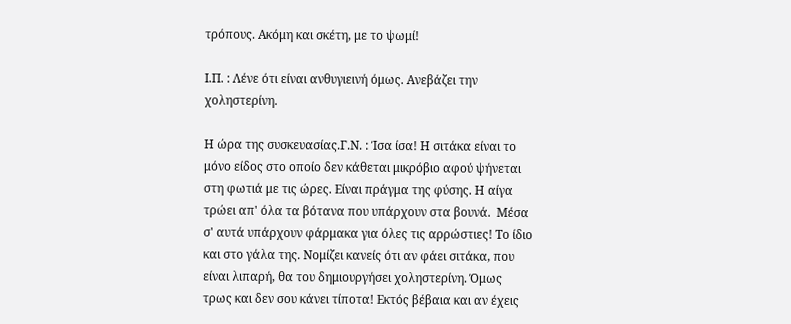τρόπους. Ακόμη και σκέτη, με το ψωμί!

Ι.Π. : Λένε ότι είναι ανθυγιεινή όμως. Ανεβάζει την χοληστερίνη.

Η ώρα της συσκευασίας.Γ.Ν. : Ίσα ίσα! Η σιτάκα είναι το μόνο είδος στο οποίο δεν κάθεται μικρόβιο αφού ψήνεται στη φωτιά με τις ώρες. Είναι πράγμα της φύσης. Η αίγα τρώει απ' όλα τα βότανα που υπάρχουν στα βουνά.  Μέσα σ' αυτά υπάρχουν φάρμακα για όλες τις αρρώστιες! Το ίδιο και στο γάλα της. Νομίζει κανείς ότι αν φάει σιτάκα, που είναι λιπαρή, θα του δημιουργήσει χοληστερίνη. Όμως τρως και δεν σου κάνει τίποτα! Εκτός βέβαια και αν έχεις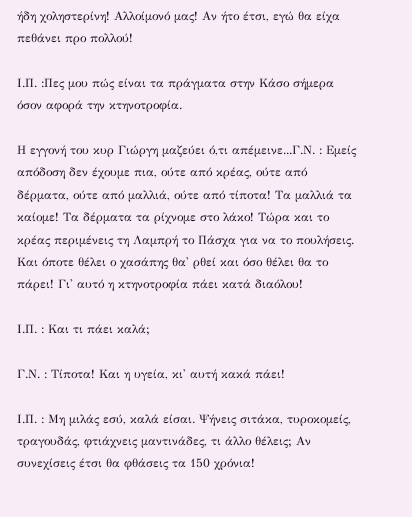ήδη χοληστερίνη! Αλλοίμονό μας! Αν ήτο έτσι, εγώ θα είχα πεθάνει προ πολλού!

Ι.Π. :Πες μου πώς είναι τα πράγματα στην Κάσο σήμερα όσον αφορά την κτηνοτροφία.

Η εγγονή του κυρ Γιώργη μαζεύει ό,τι απέμεινε...Γ.Ν. : Εμείς απόδοση δεν έχουμε πια, ούτε από κρέας, ούτε από δέρματα, ούτε από μαλλιά, ούτε από τίποτα! Τα μαλλιά τα καίομε! Τα δέρματα τα ρίχνομε στο λάκο! Τώρα και το κρέας περιμένεις τη Λαμπρή το Πάσχα για να το πουλήσεις. Και όποτε θέλει ο χασάπης θα' ρθεί και όσο θέλει θα το πάρει! Γι' αυτό η κτηνοτροφία πάει κατά διαόλου!

Ι.Π. : Και τι πάει καλά;

Γ.Ν. : Τίποτα! Και η υγεία, κι' αυτή κακά πάει!

Ι.Π. : Μη μιλάς εσύ, καλά είσαι. Ψήνεις σιτάκα, τυροκομείς, τραγουδάς, φτιάχνεις μαντινάδες, τι άλλο θέλεις; Αν συνεχίσεις έτσι θα φθάσεις τα 150 χρόνια!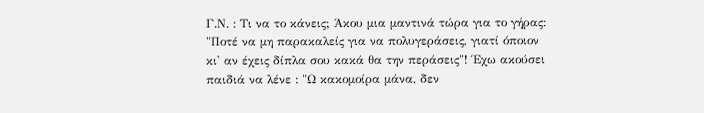Γ.Ν. : Τι να το κάνεις; Άκου μια μαντινά τώρα για το γήρας: "Ποτέ να μη παρακαλείς για να πολυγεράσεις, γιατί όποιον κι' αν έχεις δίπλα σου κακά θα την περάσεις"! Έχω ακούσει παιδιά να λένε : "Ω κακομοίρα μάνα, δεν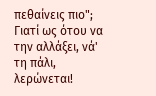πεθαίνεις πιο"; Γιατί ως ότου να την αλλάξει, νά' τη πάλι, λερώνεται!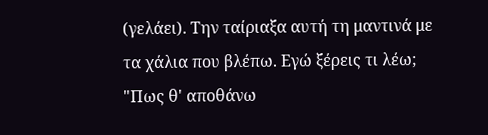(γελάει). Την ταίριαξα αυτή τη μαντινά με τα χάλια που βλέπω. Εγώ ξέρεις τι λέω; "Πως θ' αποθάνω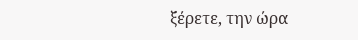ξέρετε, την ώρα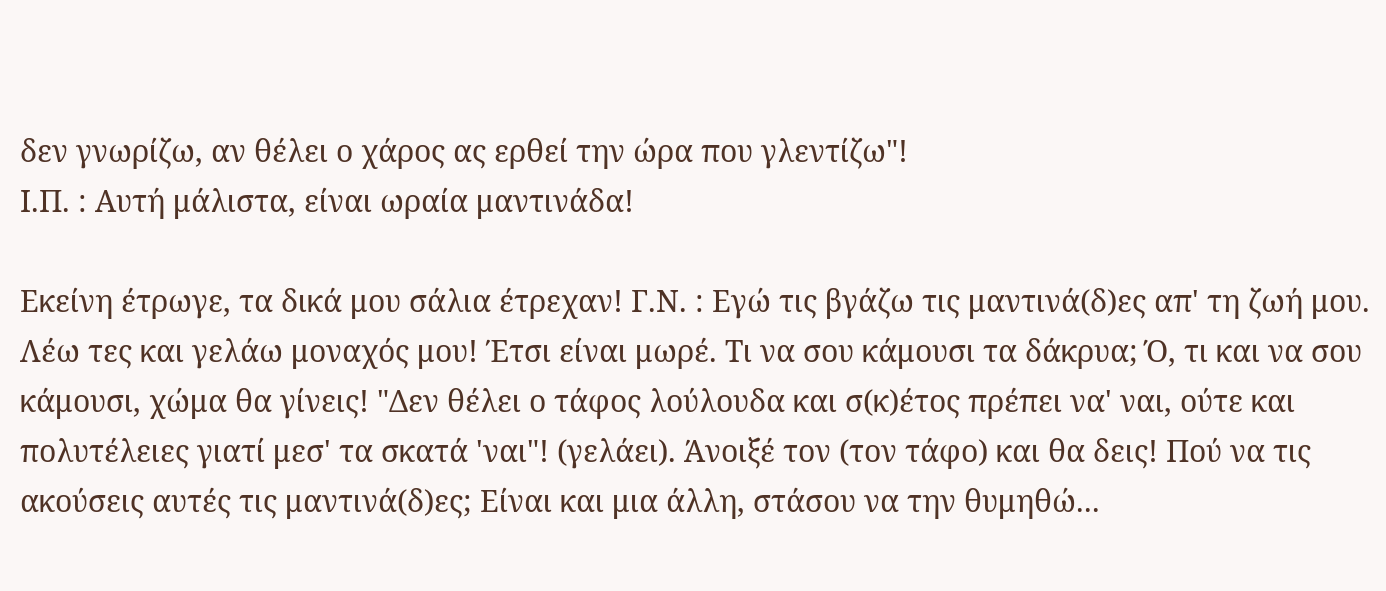δεν γνωρίζω, αν θέλει ο χάρος ας ερθεί την ώρα που γλεντίζω"!
Ι.Π. : Αυτή μάλιστα, είναι ωραία μαντινάδα!

Εκείνη έτρωγε, τα δικά μου σάλια έτρεχαν! Γ.Ν. : Εγώ τις βγάζω τις μαντινά(δ)ες απ' τη ζωή μου. Λέω τες και γελάω μοναχός μου! Έτσι είναι μωρέ. Τι να σου κάμουσι τα δάκρυα; Ό, τι και να σου κάμουσι, χώμα θα γίνεις! "Δεν θέλει ο τάφος λούλουδα και σ(κ)έτος πρέπει να' ναι, ούτε και πολυτέλειες γιατί μεσ' τα σκατά 'ναι"! (γελάει). Άνοιξέ τον (τον τάφο) και θα δεις! Πού να τις ακούσεις αυτές τις μαντινά(δ)ες; Είναι και μια άλλη, στάσου να την θυμηθώ...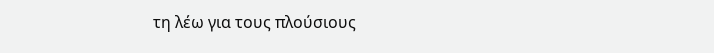τη λέω για τους πλούσιους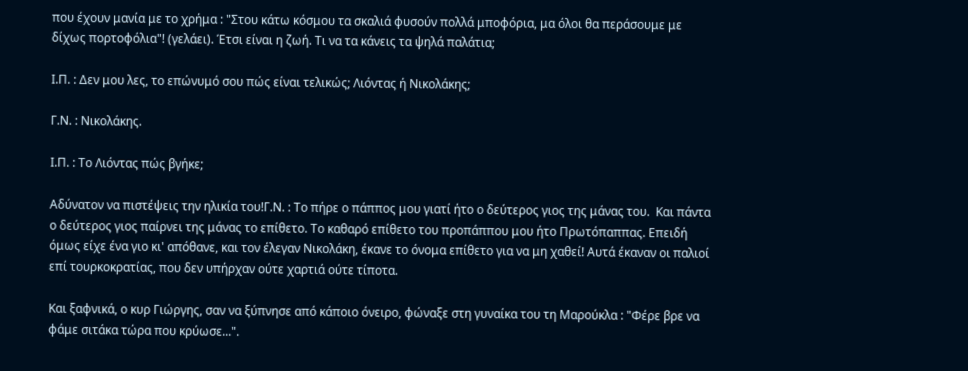που έχουν μανία με το χρήμα : "Στου κάτω κόσμου τα σκαλιά φυσούν πολλά μποφόρια, μα όλοι θα περάσουμε με δίχως πορτοφόλια"! (γελάει). Έτσι είναι η ζωή. Τι να τα κάνεις τα ψηλά παλάτια;

Ι.Π. : Δεν μου λες, το επώνυμό σου πώς είναι τελικώς; Λιόντας ή Νικολάκης;

Γ.Ν. : Νικολάκης.

Ι.Π. : Το Λιόντας πώς βγήκε;

Αδύνατον να πιστέψεις την ηλικία του!Γ.Ν. : Το πήρε ο πάππος μου γιατί ήτο ο δεύτερος γιος της μάνας του.  Και πάντα ο δεύτερος γιος παίρνει της μάνας το επίθετο. Το καθαρό επίθετο του προπάππου μου ήτο Πρωτόπαππας. Επειδή όμως είχε ένα γιο κι' απόθανε, και τον έλεγαν Νικολάκη, έκανε το όνομα επίθετο για να μη χαθεί! Αυτά έκαναν οι παλιοί επί τουρκοκρατίας, που δεν υπήρχαν ούτε χαρτιά ούτε τίποτα.

Και ξαφνικά, ο κυρ Γιώργης, σαν να ξύπνησε από κάποιο όνειρο, φώναξε στη γυναίκα του τη Μαρούκλα : "Φέρε βρε να φάμε σιτάκα τώρα που κρύωσε...".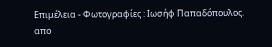Επιμέλεια - Φωτογραφίες : Ιωσήφ Παπαδόπουλος.  απο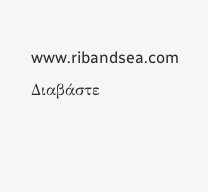www.ribandsea.com
Διαβάστε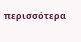περισσότερα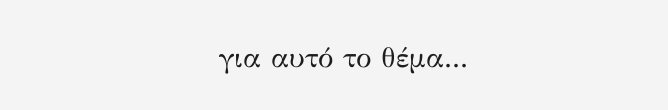για αυτό το θέμα...